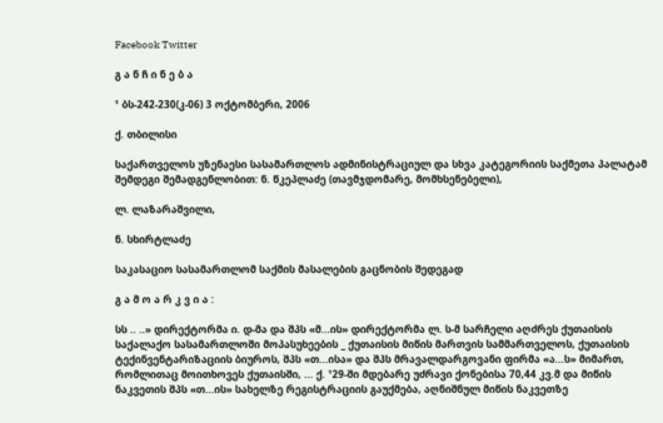Facebook Twitter

გ ა ნ ჩ ი ნ ე ბ ა

¹ ბს-242-230(კ-06) 3 ოქტომბერი, 2006

ქ. თბილისი

საქართველოს უზენაესი სასამართლოს ადმინისტრაციულ და სხვა კატეგორიის საქმეთა პალატამ შემდეგი შემადგენლობით: ნ. წკეპლაძე (თავმჯდომარე, მომხსენებელი),

ლ. ლაზარაშვილი,

ნ. სხირტლაძე

საკასაციო სასამართლომ საქმის მასალების გაცნობის შედეგად

გ ა მ ო ა რ კ ვ ი ა :

სს .. ..» დირექტორმა ი. დ-მა და შპს «მ...ის» დირექტორმა ლ. ს-მ სარჩელი აღძრეს ქუთაისის საქალაქო სასამართლოში მოპასუხეების _ ქუთაისის მიწის მართვის სამმართველოს, ქუთაისის ტექინვენტარიზაციის ბიუროს, შპს «თ...ისა» და შპს მრავალდარგოვანი ფირმა «ა...ს» მიმართ, რომლითაც მოითხოვეს ქუთაისში, ... ქ. ¹29-ში მდებარე უძრავი ქონებისა 70,44 კვ.მ და მიწის ნაკვეთის შპს «თ...ის» სახელზე რეგისტრაციის გაუქმება, აღნიშნულ მიწის ნაკვეთზე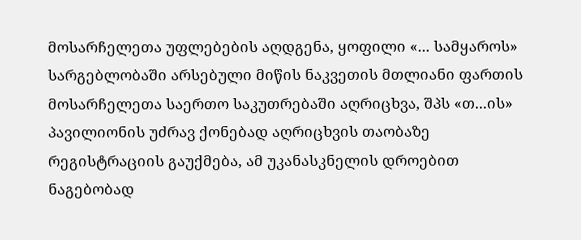მოსარჩელეთა უფლებების აღდგენა, ყოფილი «... სამყაროს» სარგებლობაში არსებული მიწის ნაკვეთის მთლიანი ფართის მოსარჩელეთა საერთო საკუთრებაში აღრიცხვა, შპს «თ...ის» პავილიონის უძრავ ქონებად აღრიცხვის თაობაზე რეგისტრაციის გაუქმება, ამ უკანასკნელის დროებით ნაგებობად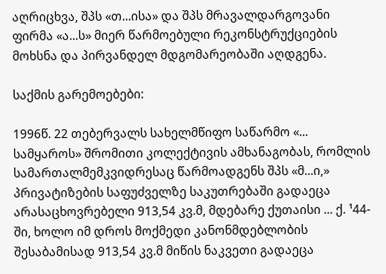აღრიცხვა, შპს «თ...ისა» და შპს მრავალდარგოვანი ფირმა «ა...ს» მიერ წარმოებული რეკონსტრუქციების მოხსნა და პირვანდელ მდგომარეობაში აღდგენა.

საქმის გარემოებები:

1996წ. 22 თებერვალს სახელმწიფო საწარმო «... სამყაროს» შრომითი კოლექტივის ამხანაგობას, რომლის სამართალმემკვიდრესაც წარმოადგენს შპს «მ...ი,» პრივატიზების საფუძველზე საკუთრებაში გადაეცა არასაცხოვრებელი 913,54 კვ.მ, მდებარე ქუთაისი ... ქ. ¹44-ში, ხოლო იმ დროს მოქმედი კანონმდებლობის შესაბამისად 913,54 კვ.მ მიწის ნაკვეთი გადაეცა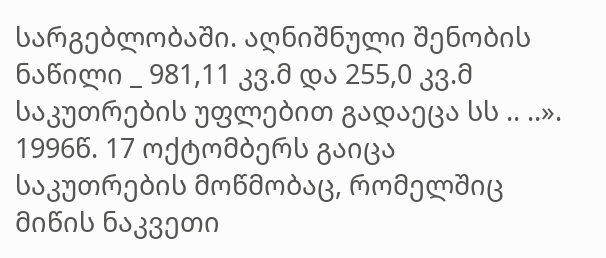სარგებლობაში. აღნიშნული შენობის ნაწილი _ 981,11 კვ.მ და 255,0 კვ.მ საკუთრების უფლებით გადაეცა სს .. ..». 1996წ. 17 ოქტომბერს გაიცა საკუთრების მოწმობაც, რომელშიც მიწის ნაკვეთი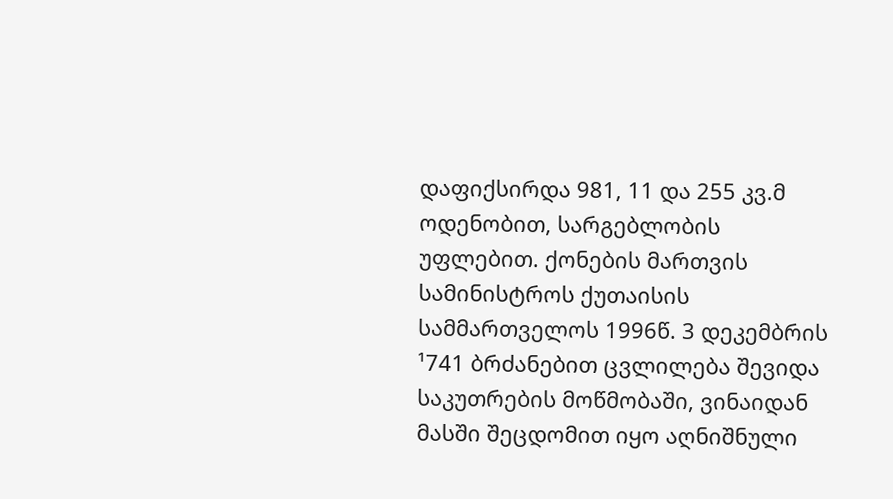დაფიქსირდა 981, 11 და 255 კვ.მ ოდენობით, სარგებლობის უფლებით. ქონების მართვის სამინისტროს ქუთაისის სამმართველოს 1996წ. 3 დეკემბრის ¹741 ბრძანებით ცვლილება შევიდა საკუთრების მოწმობაში, ვინაიდან მასში შეცდომით იყო აღნიშნული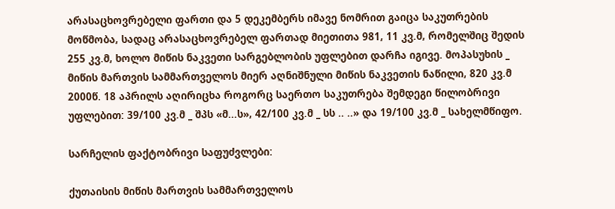არასაცხოვრებელი ფართი და 5 დეკემბერს იმავე ნომრით გაიცა საკუთრების მოწმობა, სადაც არასაცხოვრებელ ფართად მიეთითა 981, 11 კვ.მ, რომელშიც შედის 255 კვ.მ, ხოლო მიწის ნაკვეთი სარგებლობის უფლებით დარჩა იგივე. მოპასუხის _ მიწის მართვის სამმართველოს მიერ აღნიშნული მიწის ნაკვეთის ნაწილი, 820 კვ.მ 2000წ. 18 აპრილს აღირიცხა როგორც საერთო საკუთრება შემდეგი წილობრივი უფლებით: 39/100 კვ.მ _ შპს «მ...ს», 42/100 კვ.მ _ სს .. ..» და 19/100 კვ.მ _ სახელმწიფო.

სარჩელის ფაქტობრივი საფუძვლები:

ქუთაისის მიწის მართვის სამმართველოს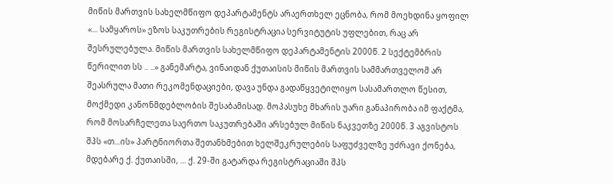მიწის მართვის სახელმწიფო დეპარტამენტს არაერთხელ ეცნობა, რომ მოეხდინა ყოფილ «... სამყაროს» ეზოს საკუთრების რეგისტრაცია სერვიტუტის უფლებით, რაც არ შესრულებულა. მიწის მართვის სახელმწიფო დეპარტამენტის 2000წ. 2 სექტემბრის წერილით სს .. ..» განემარტა, ვინაიდან ქუთაისის მიწის მართვის სამმართველომ არ შეასრულა მათი რეკომენდაციები, დავა უნდა გადაწყვეტილიყო სასამართლო წესით, მოქმედი კანონმდებლობის შესაბამისად. მოპასუხე მხარის უარი განაპირობა იმ ფაქტმა, რომ მოსარჩელეთა საერთო საკუთრებაში არსებულ მიწის ნაკვეთზე 2000წ. 3 აგვისტოს შპს «თ...ის» პარტნიორთა შეთანხმებით ხელშეკრულების საფუძველზე უძრავი ქონება, მდებარე ქ. ქუთაისში, ... ქ. 29-ში გატარდა რეგისტრაციაში შპს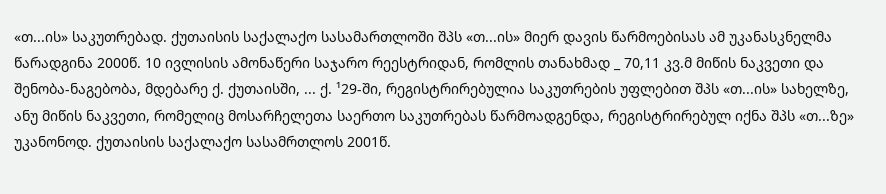«თ...ის» საკუთრებად. ქუთაისის საქალაქო სასამართლოში შპს «თ...ის» მიერ დავის წარმოებისას ამ უკანასკნელმა წარადგინა 2000წ. 10 ივლისის ამონაწერი საჯარო რეესტრიდან, რომლის თანახმად _ 70,11 კვ.მ მიწის ნაკვეთი და შენობა-ნაგებობა, მდებარე ქ. ქუთაისში, ... ქ. ¹29-ში, რეგისტრირებულია საკუთრების უფლებით შპს «თ...ის» სახელზე, ანუ მიწის ნაკვეთი, რომელიც მოსარჩელეთა საერთო საკუთრებას წარმოადგენდა, რეგისტრირებულ იქნა შპს «თ...ზე» უკანონოდ. ქუთაისის საქალაქო სასამრთლოს 2001წ.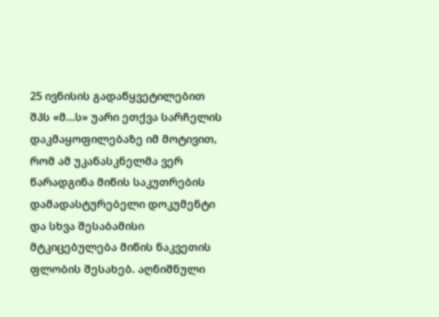25 ივნისის გადაწყვეტილებით შპს «მ...ს» უარი ეთქვა სარჩელის დაკმაყოფილებაზე იმ მოტივით, რომ ამ უკანასკნელმა ვერ წარადგინა მიწის საკუთრების დამადასტურებელი დოკუმენტი და სხვა შესაბამისი მტკიცებულება მიწის ნაკვეთის ფლობის შესახებ. აღნიშნული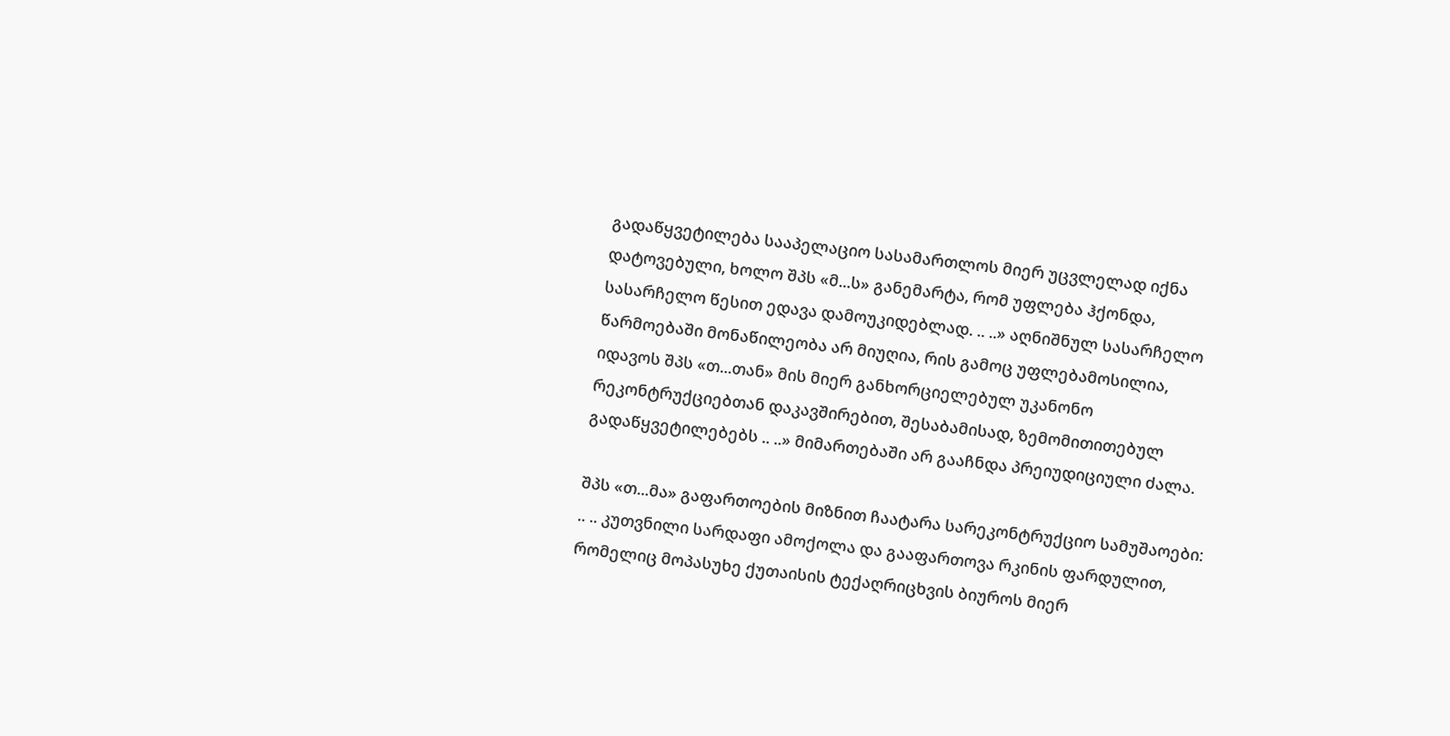გადაწყვეტილება სააპელაციო სასამართლოს მიერ უცვლელად იქნა დატოვებული, ხოლო შპს «მ...ს» განემარტა, რომ უფლება ჰქონდა, სასარჩელო წესით ედავა დამოუკიდებლად. .. ..» აღნიშნულ სასარჩელო წარმოებაში მონაწილეობა არ მიუღია, რის გამოც უფლებამოსილია, იდავოს შპს «თ...თან» მის მიერ განხორციელებულ უკანონო რეკონტრუქციებთან დაკავშირებით, შესაბამისად, ზემომითითებულ გადაწყვეტილებებს .. ..» მიმართებაში არ გააჩნდა პრეიუდიციული ძალა.

შპს «თ...მა» გაფართოების მიზნით ჩაატარა სარეკონტრუქციო სამუშაოები: .. .. კუთვნილი სარდაფი ამოქოლა და გააფართოვა რკინის ფარდულით, რომელიც მოპასუხე ქუთაისის ტექაღრიცხვის ბიუროს მიერ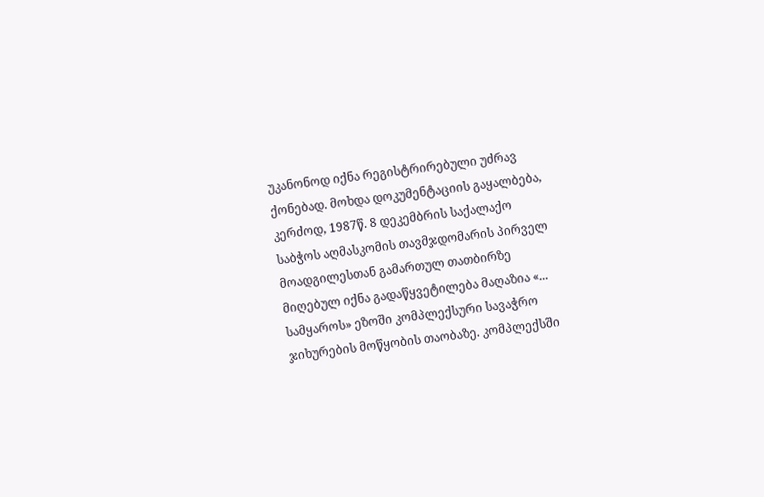უკანონოდ იქნა რეგისტრირებული უძრავ ქონებად. მოხდა დოკუმენტაციის გაყალბება, კერძოდ, 1987წ. 8 დეკემბრის საქალაქო საბჭოს აღმასკომის თავმჯდომარის პირველ მოადგილესთან გამართულ თათბირზე მიღებულ იქნა გადაწყვეტილება მაღაზია «... სამყაროს» ეზოში კომპლექსური სავაჭრო ჯიხურების მოწყობის თაობაზე. კომპლექსში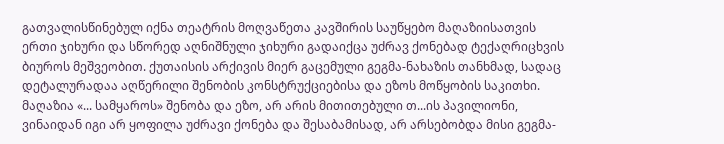გათვალისწინებულ იქნა თეატრის მოღვაწეთა კავშირის საუწყებო მაღაზიისათვის ერთი ჯიხური და სწორედ აღნიშნული ჯიხური გადაიქცა უძრავ ქონებად ტექაღრიცხვის ბიუროს მეშვეობით. ქუთაისის არქივის მიერ გაცემული გეგმა-ნახაზის თანხმად, სადაც დეტალურადაა აღწერილი შენობის კონსტრუქციებისა და ეზოს მოწყობის საკითხი. მაღაზია «... სამყაროს» შენობა და ეზო, არ არის მითითებული თ...ის პავილიონი, ვინაიდან იგი არ ყოფილა უძრავი ქონება და შესაბამისად, არ არსებობდა მისი გეგმა-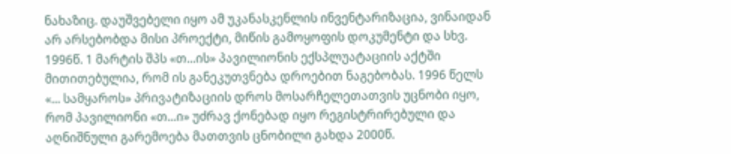ნახაზიც. დაუშვებელი იყო ამ უკანასკენლის ინვენტარიზაცია, ვინაიდან არ არსებობდა მისი პროექტი, მიწის გამოყოფის დოკუმენტი და სხვ. 1996წ. 1 მარტის შპს «თ...ის» პავილიონის ექსპლუატაციის აქტში მითითებულია, რომ ის განეკუთვნება დროებით ნაგებობას. 1996 წელს «... სამყაროს» პრივატიზაციის დროს მოსარჩელეთათვის უცნობი იყო, რომ პავილიონი «თ...ი» უძრავ ქონებად იყო რეგისტრირებული და აღნიშნული გარემოება მათთვის ცნობილი გახდა 2000წ.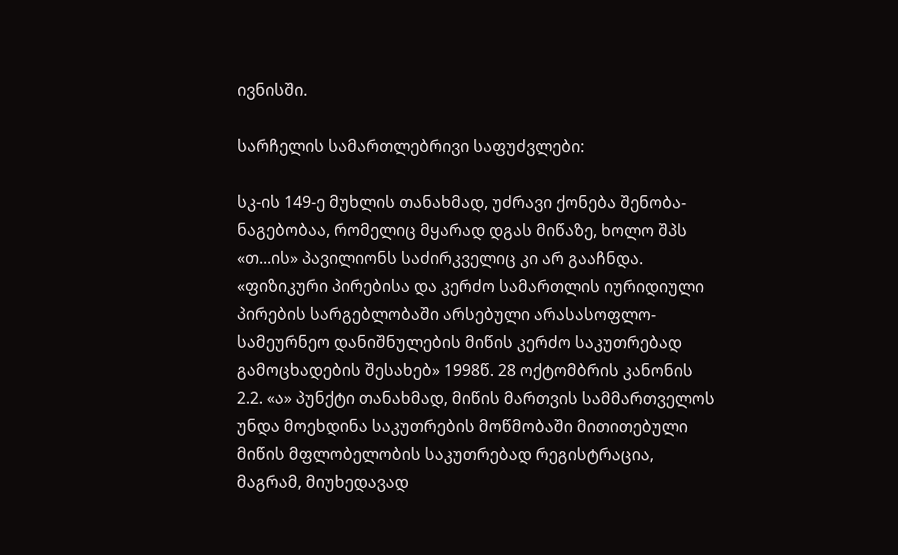ივნისში.

სარჩელის სამართლებრივი საფუძვლები:

სკ-ის 149-ე მუხლის თანახმად, უძრავი ქონება შენობა- ნაგებობაა, რომელიც მყარად დგას მიწაზე, ხოლო შპს «თ...ის» პავილიონს საძირკველიც კი არ გააჩნდა. «ფიზიკური პირებისა და კერძო სამართლის იურიდიული პირების სარგებლობაში არსებული არასასოფლო-სამეურნეო დანიშნულების მიწის კერძო საკუთრებად გამოცხადების შესახებ» 1998წ. 28 ოქტომბრის კანონის 2.2. «ა» პუნქტი თანახმად, მიწის მართვის სამმართველოს უნდა მოეხდინა საკუთრების მოწმობაში მითითებული მიწის მფლობელობის საკუთრებად რეგისტრაცია, მაგრამ, მიუხედავად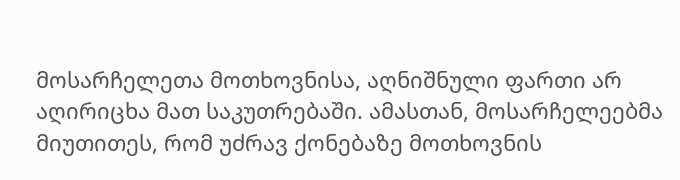მოსარჩელეთა მოთხოვნისა, აღნიშნული ფართი არ აღირიცხა მათ საკუთრებაში. ამასთან, მოსარჩელეებმა მიუთითეს, რომ უძრავ ქონებაზე მოთხოვნის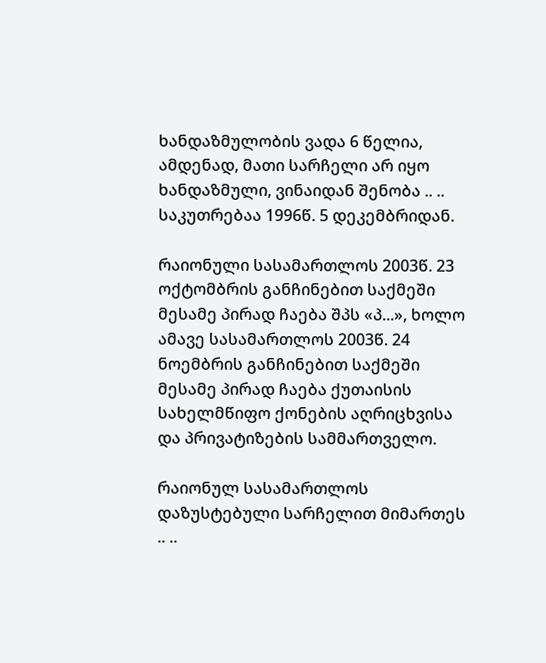ხანდაზმულობის ვადა 6 წელია, ამდენად, მათი სარჩელი არ იყო ხანდაზმული, ვინაიდან შენობა .. .. საკუთრებაა 1996წ. 5 დეკემბრიდან.

რაიონული სასამართლოს 2003წ. 23 ოქტომბრის განჩინებით საქმეში მესამე პირად ჩაება შპს «პ...», ხოლო ამავე სასამართლოს 2003წ. 24 ნოემბრის განჩინებით საქმეში მესამე პირად ჩაება ქუთაისის სახელმწიფო ქონების აღრიცხვისა და პრივატიზების სამმართველო.

რაიონულ სასამართლოს დაზუსტებული სარჩელით მიმართეს .. ..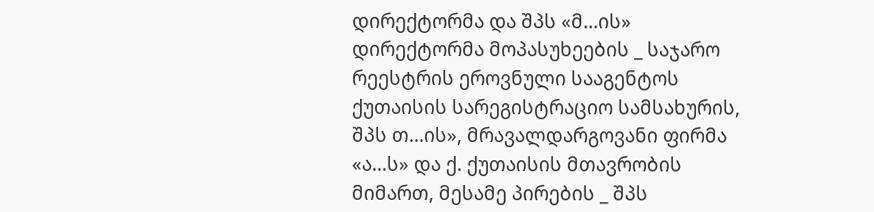დირექტორმა და შპს «მ...ის» დირექტორმა მოპასუხეების _ საჯარო რეესტრის ეროვნული სააგენტოს ქუთაისის სარეგისტრაციო სამსახურის, შპს თ...ის», მრავალდარგოვანი ფირმა «ა...ს» და ქ. ქუთაისის მთავრობის მიმართ, მესამე პირების _ შპს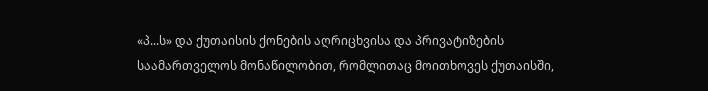«პ...ს» და ქუთაისის ქონების აღრიცხვისა და პრივატიზების საამართველოს მონაწილობით, რომლითაც მოითხოვეს ქუთაისში,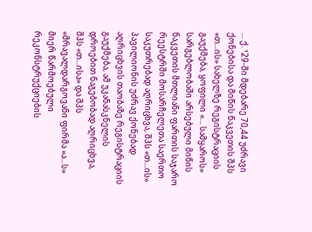... ქ. ¹29-ში მდებარე 70,44 უძრავი ქონებისა და მიწის ნაკვეთის შპს «თ...ის» სახელზე რეგისტრაციის გაუქმება, ყოფილი «... სამყაროს» სარგებლობაში არსებული მიწის ნაკვეთის მთლიანი ფართის საჯარო რეესტრში მოსარჩელეთა საერთო საკუთრებად აღრიცხვა, შპს «თ...ის» პავილიონის უძრავ ქონებად აღრიცხვის თაობაზე რეგისტრაციის გაუქმება, ამ უკანასკნელის დროებით ნაგებობად აღრიცხვა, შპს «თ...ისა» და შპს «მრავალდარგოვანი ფირმა «ა...ს» მიერ წარმოებული რეკონსტრუქციების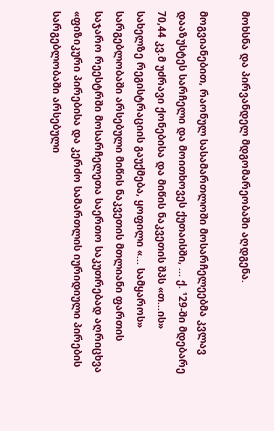მოხსნა და პირვანდელ მდგომარეობაში აღდგენა.

მოგვიანებით, რაონულ სასამართლოში მოსარჩელეებმა კვლავ დააზუსტეს სარჩელი და მოითხოვეს ქუთაისში, ... ქ. ¹29-ში მდებარე 70,44 კვ.მ უძრავი ქონებისა და მიწის ნაკვეთის შპს «თ...ის» სახელზე რეგისტრაციის გაუქმება, ყოფილი «... სამყაროს» სარგებლობაში არსებული მიწის ნაკვეთის მთლიანი ფართის საჯარო რეესტრში მოსარჩელეთა საერთო საკუთრებად აღრიცხვა «ფიზიკური პირებისა და კერძო სამართლის იურიდიული პირების სარგებლობაში არსებული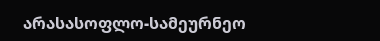არასასოფლო-სამეურნეო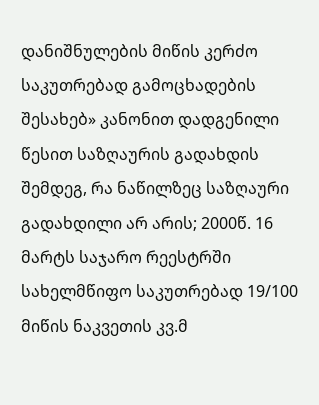დანიშნულების მიწის კერძო საკუთრებად გამოცხადების შესახებ» კანონით დადგენილი წესით საზღაურის გადახდის შემდეგ, რა ნაწილზეც საზღაური გადახდილი არ არის; 2000წ. 16 მარტს საჯარო რეესტრში სახელმწიფო საკუთრებად 19/100 მიწის ნაკვეთის კვ.მ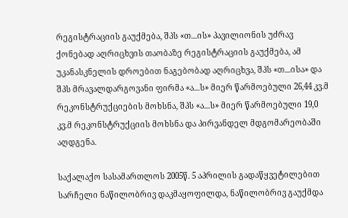რეგისტრაციის გაუქმება, შპს «თ...ის» პავილიონის უძრავ ქონებად აღრიცხვის თაობაზე რეგისტრაციის გაუქმება, ამ უკანასკნელის დროებით ნაგებობად აღრიცხვა, შპს «თ...ისა» და შპს მრავალდარგოვანი ფირმა «ა...ს» მიერ წარმოებული 26,44 კვ.მ რეკონსტრუქციების მოხსნა, შპს «ა...ს» მიერ წარმოებული 19,0 კვ.მ რეკონსტრუქციის მოხსნა და პირვანდელ მდგომარეობაში აღდგენა.

საქალაქო სასამართლოს 2005წ. 5 აპრილის გადაწყვეტილებით სარჩელი ნაწილობრივ დაკმაყოფილდა, ნაწილობრივ გაუქმდა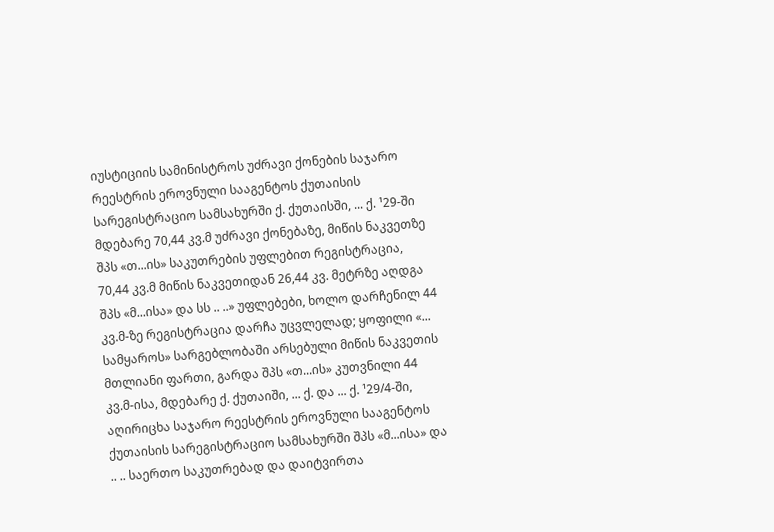იუსტიციის სამინისტროს უძრავი ქონების საჯარო რეესტრის ეროვნული სააგენტოს ქუთაისის სარეგისტრაციო სამსახურში ქ. ქუთაისში, ... ქ. ¹29-ში მდებარე 70,44 კვ.მ უძრავი ქონებაზე, მიწის ნაკვეთზე შპს «თ...ის» საკუთრების უფლებით რეგისტრაცია, 70,44 კვ.მ მიწის ნაკვეთიდან 26,44 კვ. მეტრზე აღდგა შპს «მ...ისა» და სს .. ..» უფლებები, ხოლო დარჩენილ 44 კვ.მ-ზე რეგისტრაცია დარჩა უცვლელად; ყოფილი «... სამყაროს» სარგებლობაში არსებული მიწის ნაკვეთის მთლიანი ფართი, გარდა შპს «თ...ის» კუთვნილი 44 კვ.მ-ისა, მდებარე ქ. ქუთაიში, ... ქ. და ... ქ. ¹29/4-ში, აღირიცხა საჯარო რეესტრის ეროვნული სააგენტოს ქუთაისის სარეგისტრაციო სამსახურში შპს «მ...ისა» და .. .. საერთო საკუთრებად და დაიტვირთა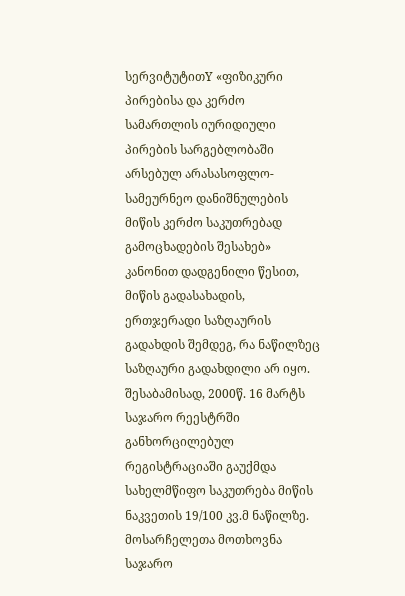სერვიტუტითY «ფიზიკური პირებისა და კერძო სამართლის იურიდიული პირების სარგებლობაში არსებულ არასასოფლო-სამეურნეო დანიშნულების მიწის კერძო საკუთრებად გამოცხადების შესახებ» კანონით დადგენილი წესით, მიწის გადასახადის, ერთჯერადი საზღაურის გადახდის შემდეგ, რა ნაწილზეც საზღაური გადახდილი არ იყო. შესაბამისად, 2000წ. 16 მარტს საჯარო რეესტრში განხორცილებულ რეგისტრაციაში გაუქმდა სახელმწიფო საკუთრება მიწის ნაკვეთის 19/100 კვ.მ ნაწილზე. მოსარჩელეთა მოთხოვნა საჯარო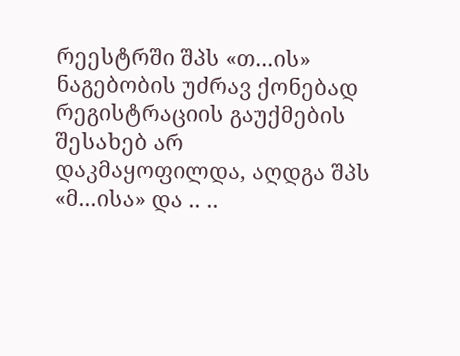რეესტრში შპს «თ...ის» ნაგებობის უძრავ ქონებად რეგისტრაციის გაუქმების შესახებ არ დაკმაყოფილდა, აღდგა შპს «მ...ისა» და .. ..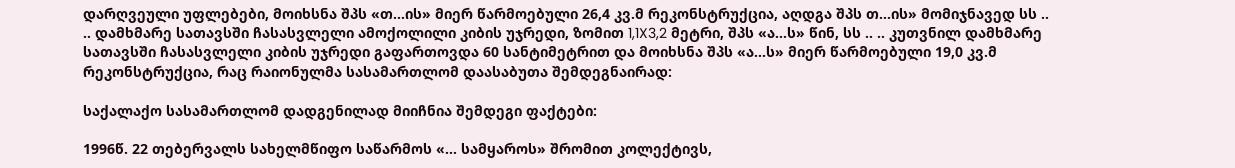დარღვეული უფლებები, მოიხსნა შპს «თ...ის» მიერ წარმოებული 26,4 კვ.მ რეკონსტრუქცია, აღდგა შპს თ...ის» მომიჯნავედ სს .. .. დამხმარე სათავსში ჩასასვლელი ამოქოლილი კიბის უჯრედი, ზომით 1,1X3,2 მეტრი, შპს «ა...ს» წინ, სს .. .. კუთვნილ დამხმარე სათავსში ჩასასვლელი კიბის უჯრედი გაფართოვდა 60 სანტიმეტრით და მოიხსნა შპს «ა...ს» მიერ წარმოებული 19,0 კვ.მ რეკონსტრუქცია, რაც რაიონულმა სასამართლომ დაასაბუთა შემდეგნაირად:

საქალაქო სასამართლომ დადგენილად მიიჩნია შემდეგი ფაქტები:

1996წ. 22 თებერვალს სახელმწიფო საწარმოს «... სამყაროს» შრომით კოლექტივს,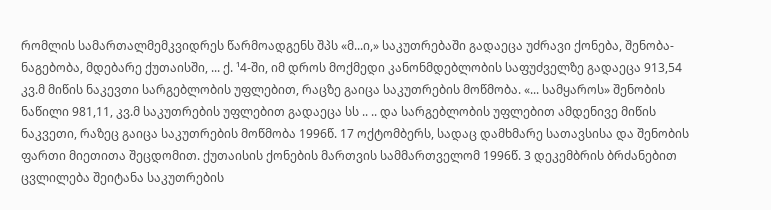რომლის სამართალმემკვიდრეს წარმოადგენს შპს «მ...ი,» საკუთრებაში გადაეცა უძრავი ქონება, შენობა-ნაგებობა, მდებარე ქუთაისში, ... ქ. ¹4-ში, იმ დროს მოქმედი კანონმდებლობის საფუძველზე გადაეცა 913,54 კვ.მ მიწის ნაკევთი სარგებლობის უფლებით, რაცზე გაიცა საკუთრების მოწმობა. «... სამყაროს» შენობის ნაწილი 981,11, კვ.მ საკუთრების უფლებით გადაეცა სს .. .. და სარგებლობის უფლებით ამდენივე მიწის ნაკვეთი, რაზეც გაიცა საკუთრების მოწმობა 1996წ. 17 ოქტომბერს, სადაც დამხმარე სათავსისა და შენობის ფართი მიეთითა შეცდომით. ქუთაისის ქონების მართვის სამმართველომ 1996წ. 3 დეკემბრის ბრძანებით ცვლილება შეიტანა საკუთრების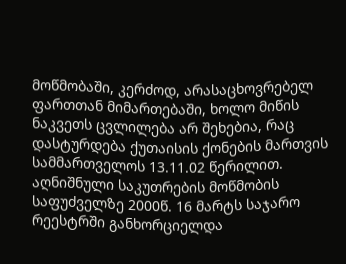მოწმობაში, კერძოდ, არასაცხოვრებელ ფართთან მიმართებაში, ხოლო მიწის ნაკვეთს ცვლილება არ შეხებია, რაც დასტურდება ქუთაისის ქონების მართვის სამმართველოს 13.11.02 წერილით. აღნიშნული საკუთრების მოწმობის საფუძველზე 2000წ. 16 მარტს საჯარო რეესტრში განხორციელდა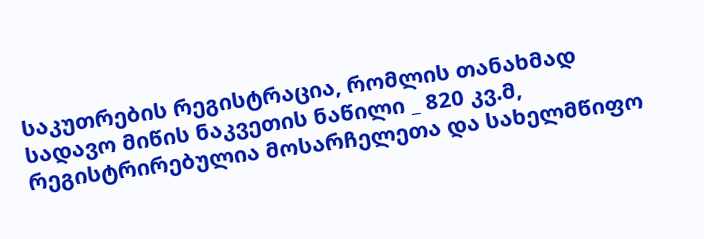საკუთრების რეგისტრაცია, რომლის თანახმად სადავო მიწის ნაკვეთის ნაწილი _ 820 კვ.მ, რეგისტრირებულია მოსარჩელეთა და სახელმწიფო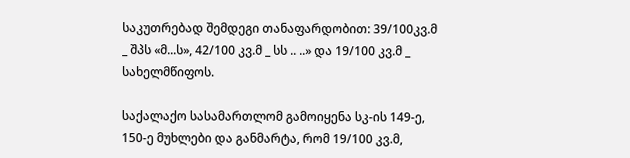საკუთრებად შემდეგი თანაფარდობით: 39/100კვ.მ _ შპს «მ...ს», 42/100 კვ.მ _ სს .. ..» და 19/100 კვ.მ _ სახელმწიფოს.

საქალაქო სასამართლომ გამოიყენა სკ-ის 149-ე, 150-ე მუხლები და განმარტა, რომ 19/100 კვ.მ,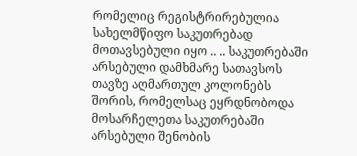რომელიც რეგისტრირებულია სახელმწიფო საკუთრებად მოთავსებული იყო .. .. საკუთრებაში არსებული დამხმარე სათავსოს თავზე აღმართულ კოლონებს შორის, რომელსაც ეყრდნობოდა მოსარჩელეთა საკუთრებაში არსებული შენობის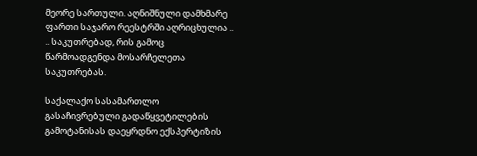მეორე სართული. აღნიშნული დამხმარე ფართი საჯარო რეესტრში აღრიცხულია .. .. საკუთრებად, რის გამოც წარმოადგენდა მოსარჩელეთა საკუთრებას.

საქალაქო სასამართლო გასაჩივრებული გადაწყვეტილების გამოტანისას დაეყრდნო ექსპერტიზის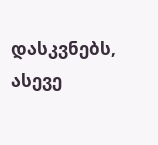დასკვნებს, ასევე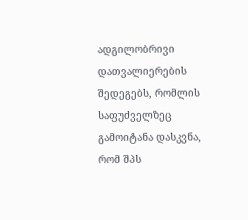ადგილობრივი დათვალიერების შედეგებს, რომლის საფუძველზეც გამოიტანა დასკვნა, რომ შპს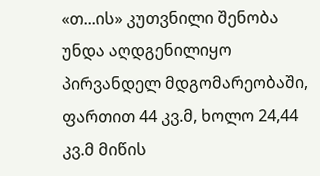«თ...ის» კუთვნილი შენობა უნდა აღდგენილიყო პირვანდელ მდგომარეობაში, ფართით 44 კვ.მ, ხოლო 24,44 კვ.მ მიწის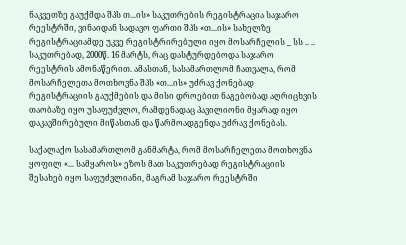ნაკვეთზე გაუქმდა შპს თ...ის» საკუთრების რეგისტრაცია საჯარო რეესტრში, ვინაიდან სადავო ფართი შპს «თ...ის» სახელზე რეგისტრაციამდე უკვე რეგისტრირებული იყო მოსარჩელის _ სს .. .. საკუთრებად, 2000წ. 16 მარტს, რაც დასტურდებოდა საჯარო რეესტრის ამონაწერით. ამასთან, სასამართლომ ჩათვალა, რომ მოსარჩელეთა მოთხოვნა შპს «თ...ის» უძრავ ქონებად რეგისტრაციის გაუქმების და მისი დროებით ნაგებობად აღრიცხვის თაობაზე იყო უსაფუძვლო, რამდენადაც პავილიონი მყარად იყო დაკავშირებული მიწასთან და წარმოადგენდა უძრავ ქონებას.

საქალაქო სასამართლომ განმარტა, რომ მოსარჩელეთა მოთხოვნა ყოფილ «... სამყაროს» ეზოს მათ საკუთრებად რეგისტრაციის შესახებ იყო საფუძვლიანი, მაგრამ საჯარო რეესტრში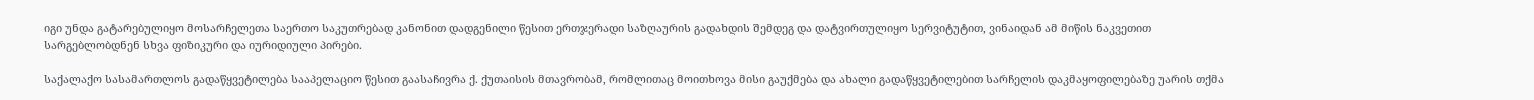იგი უნდა გატარებულიყო მოსარჩელეთა საერთო საკუთრებად კანონით დადგენილი წესით ერთჯერადი საზღაურის გადახდის შემდეგ და დატვირთულიყო სერვიტუტით, ვინაიდან ამ მიწის ნაკვეთით სარგებლობდნენ სხვა ფიზიკური და იურიდიული პირები.

საქალაქო სასამართლოს გადაწყვეტილება სააპელაციო წესით გაასაჩივრა ქ. ქუთაისის მთავრობამ, რომლითაც მოითხოვა მისი გაუქმება და ახალი გადაწყვეტილებით სარჩელის დაკმაყოფილებაზე უარის თქმა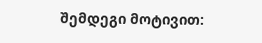შემდეგი მოტივით: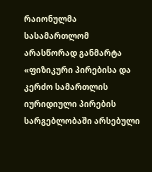რაიონულმა სასამართლომ არასწორად განმარტა «ფიზიკური პირებისა და კერძო სამართლის იურიდიული პირების სარგებლობაში არსებული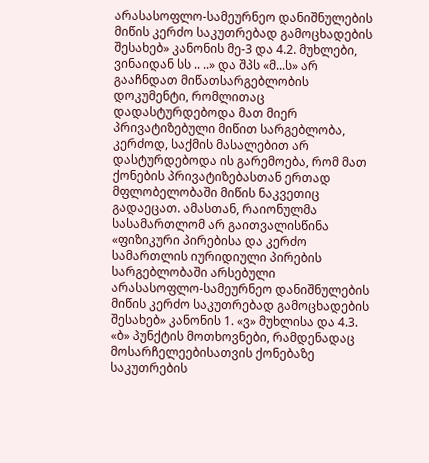არასასოფლო-სამეურნეო დანიშნულების მიწის კერძო საკუთრებად გამოცხადების შესახებ» კანონის მე-3 და 4.2. მუხლები, ვინაიდან სს .. ..» და შპს «მ...ს» არ გააჩნდათ მიწათსარგებლობის დოკუმენტი, რომლითაც დადასტურდებოდა მათ მიერ პრივატიზებული მიწით სარგებლობა, კერძოდ, საქმის მასალებით არ დასტურდებოდა ის გარემოება, რომ მათ ქონების პრივატიზებასთან ერთად მფლობელობაში მიწის ნაკვეთიც გადაეცათ. ამასთან, რაიონულმა სასამართლომ არ გაითვალისწინა «ფიზიკური პირებისა და კერძო სამართლის იურიდიული პირების სარგებლობაში არსებული არასასოფლო-სამეურნეო დანიშნულების მიწის კერძო საკუთრებად გამოცხადების შესახებ» კანონის 1. «ვ» მუხლისა და 4.3. «ბ» პუნქტის მოთხოვნები, რამდენადაც მოსარჩელეებისათვის ქონებაზე საკუთრების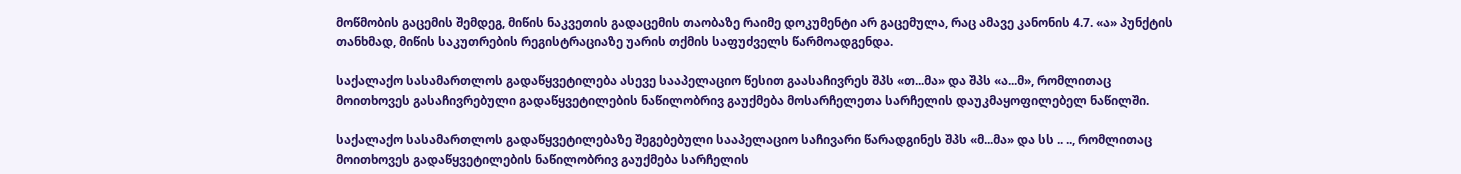მოწმობის გაცემის შემდეგ, მიწის ნაკვეთის გადაცემის თაობაზე რაიმე დოკუმენტი არ გაცემულა, რაც ამავე კანონის 4.7. «ა» პუნქტის თანხმად, მიწის საკუთრების რეგისტრაციაზე უარის თქმის საფუძველს წარმოადგენდა.

საქალაქო სასამართლოს გადაწყვეტილება ასევე სააპელაციო წესით გაასაჩივრეს შპს «თ...მა» და შპს «ა...მ», რომლითაც მოითხოვეს გასაჩივრებული გადაწყვეტილების ნაწილობრივ გაუქმება მოსარჩელეთა სარჩელის დაუკმაყოფილებელ ნაწილში.

საქალაქო სასამართლოს გადაწყვეტილებაზე შეგებებული სააპელაციო საჩივარი წარადგინეს შპს «მ...მა» და სს .. .., რომლითაც მოითხოვეს გადაწყვეტილების ნაწილობრივ გაუქმება სარჩელის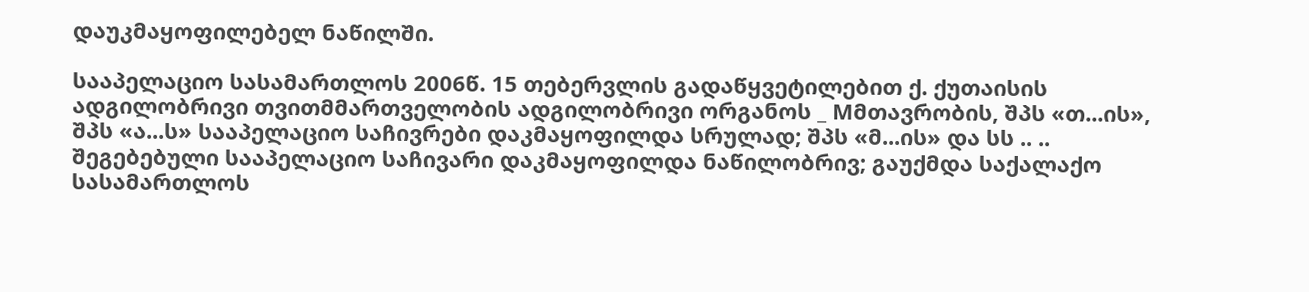დაუკმაყოფილებელ ნაწილში.

სააპელაციო სასამართლოს 2006წ. 15 თებერვლის გადაწყვეტილებით ქ. ქუთაისის ადგილობრივი თვითმმართველობის ადგილობრივი ორგანოს _ Mმთავრობის, შპს «თ...ის», შპს «ა...ს» სააპელაციო საჩივრები დაკმაყოფილდა სრულად; შპს «მ...ის» და სს .. .. შეგებებული სააპელაციო საჩივარი დაკმაყოფილდა ნაწილობრივ; გაუქმდა საქალაქო სასამართლოს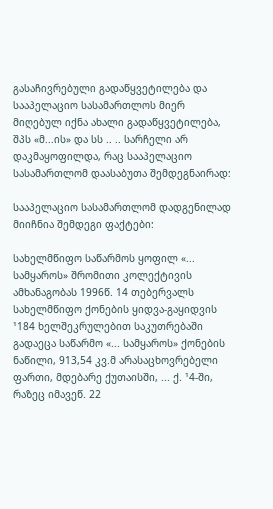გასაჩივრებული გადაწყვეტილება და სააპელაციო სასამართლოს მიერ მიღებულ იქნა ახალი გადაწყვეტილება, შპს «მ...ის» და სს .. .. სარჩელი არ დაკმაყოფილდა, რაც სააპელაციო სასამართლომ დაასაბუთა შემდეგნაირად:

სააპელაციო სასამართლომ დადგენილად მიიჩნია შემდეგი ფაქტები:

სახელმწიფო საწარმოს ყოფილ «... სამყაროს» შრომითი კოლექტივის ამხანაგობას 1996წ. 14 თებერვალს სახელმწიფო ქონების ყიდვა-გაყიდვის ¹184 ხელშეკრულებით საკუთრებაში გადაეცა საწარმო «... სამყაროს» ქონების ნაწილი, 913,54 კვ.მ არასაცხოვრებელი ფართი, მდებარე ქუთაისში, ... ქ. ¹4-ში, რაზეც იმავეწ. 22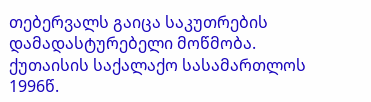თებერვალს გაიცა საკუთრების დამადასტურებელი მოწმობა. ქუთაისის საქალაქო სასამართლოს 1996წ.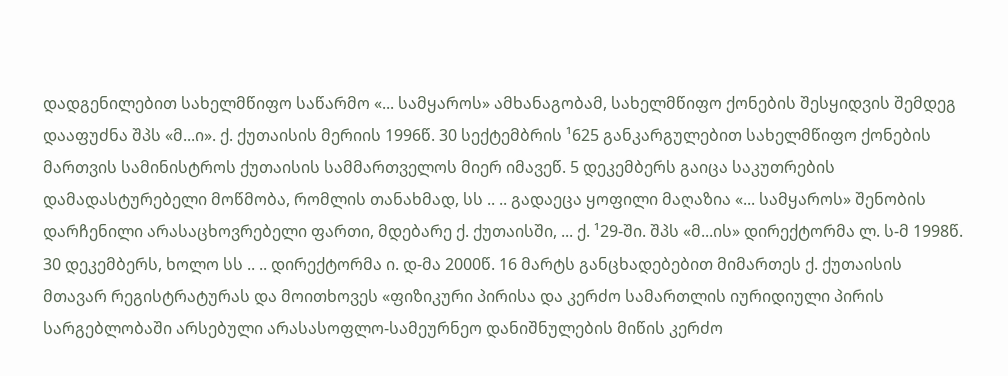დადგენილებით სახელმწიფო საწარმო «... სამყაროს» ამხანაგობამ, სახელმწიფო ქონების შესყიდვის შემდეგ დააფუძნა შპს «მ...ი». ქ. ქუთაისის მერიის 1996წ. 30 სექტემბრის ¹625 განკარგულებით სახელმწიფო ქონების მართვის სამინისტროს ქუთაისის სამმართველოს მიერ იმავეწ. 5 დეკემბერს გაიცა საკუთრების დამადასტურებელი მოწმობა, რომლის თანახმად, სს .. .. გადაეცა ყოფილი მაღაზია «... სამყაროს» შენობის დარჩენილი არასაცხოვრებელი ფართი, მდებარე ქ. ქუთაისში, ... ქ. ¹29-ში. შპს «მ...ის» დირექტორმა ლ. ს-მ 1998წ. 30 დეკემბერს, ხოლო სს .. .. დირექტორმა ი. დ-მა 2000წ. 16 მარტს განცხადებებით მიმართეს ქ. ქუთაისის მთავარ რეგისტრატურას და მოითხოვეს «ფიზიკური პირისა და კერძო სამართლის იურიდიული პირის სარგებლობაში არსებული არასასოფლო-სამეურნეო დანიშნულების მიწის კერძო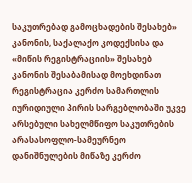საკუთრებად გამოცხადების შესახებ» კანონის, საქალაქო კოდექსისა და «მიწის რეგისტრაციის» შესახებ კანონის შესაბამისად მოეხდინათ რეგისტრაცია კერძო სამართლის იურიდიული პირის სარგებლობაში უკვე არსებული სახელმწიფო საკუთრების არასასოფლო-სამეურნეო დანიშნულების მიწაზე კერძო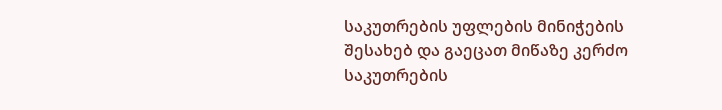საკუთრების უფლების მინიჭების შესახებ და გაეცათ მიწაზე კერძო საკუთრების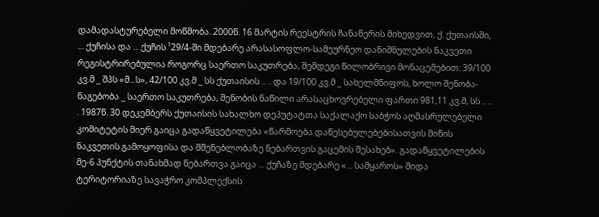დამადასტურებელი მოწმობა. 2000წ. 16 მარტის რეესტრის ჩანაწერის მიხედვით, ქ. ქუთაისში, ... ქუჩისა და ... ქუჩის ¹29/4-ში მდებარე არასასოფლო-სამეურნეო დანიშნულების ნაკვეთი რეგისტრირებულია როგორც საერთო საკუთრება, შემდეგი წილობრივი მონაცემებით: 39/100 კვ.მ _ შპს «მ...ს», 42/100 კვ.მ _ სს ქუთაისის .. .. და 19/100 კვ.მ _ სახელმწიფოს, ხოლო შენობა-ნაგებობა _ საერთო საკუთრება, შენობის ნაწილი არასაცხოვრებელი ფართი 981,11 კვ.მ, სს .. .. . 1987წ. 30 დეკემბერს ქუთაისის სახალხო დეპუტატთა საქალაქო საბჭოს აღმასრულებელი კომიტეტის მიერ გაიცა გადაწყვეტილება «წარმოება დაწესებულებებისათვის მიწის ნაკვეთის გამოყოფისა და მშენებლობაზე ნებართვის გაცემის შესახებ». გადაწყვეტილების მე-6 პუნქტის თანახმად ნებართვა გაიცა ... ქუჩაზე მდებარე «... სამყაროს» შიდა ტერიტორიაზე სავაჭრო კომპლექსის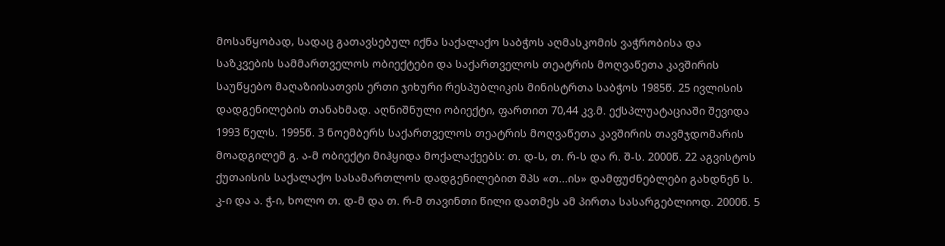მოსაწყობად, სადაც გათავსებულ იქნა საქალაქო საბჭოს აღმასკომის ვაჭრობისა და საზკვების სამმართველოს ობიექტები და საქართველოს თეატრის მოღვაწეთა კავშირის საუწყებო მაღაზიისათვის ერთი ჯიხური რესპუბლიკის მინისტრთა საბჭოს 1985წ. 25 ივლისის დადგენილების თანახმად. აღნიშნული ობიექტი, ფართით 70,44 კვ.მ. ექსპლუატაციაში შევიდა 1993 წელს. 1995წ. 3 ნოემბერს საქართველოს თეატრის მოღვაწეთა კავშირის თავმჯდომარის მოადგილემ გ. ა-მ ობიექტი მიჰყიდა მოქალაქეებს: თ. დ-ს, თ. რ-ს და რ. შ-ს. 2000წ. 22 აგვისტოს ქუთაისის საქალაქო სასამართლოს დადგენილებით შპს «თ...ის» დამფუძნებლები გახდნენ ს. კ-ი და ა. ჭ-ი, ხოლო თ. დ-მ და თ. რ-მ თავინთი წილი დათმეს ამ პირთა სასარგებლიოდ. 2000წ. 5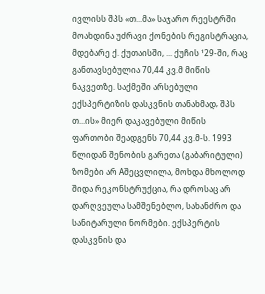ივლისს შპს «თ...მა» საჯარო რეესტრში მოახდინა უძრავი ქონების რეგისტრაცია, მდებარე ქ. ქუთაისში, ... ქუჩის ¹29-ში, რაც განთავსებულია 70,44 კვ.მ მიწის ნაკვეთზე. საქმეში არსებული ექსპერტიზის დასკვნის თანახმად‚ შპს თ...ის» მიერ დაკავებული მიწის ფართობი შეადგენს 70,44 კვ.მ-ს. 1993 წლიდან შენობის გარეთა (გაბარიტული) ზომები არ Aშეცვლილა, მოხდა მხოლოდ შიდა რეკონსტრუქცია, რა დროსაც არ დარღვეულა სამშენებლო, სახანძრო და სანიტარული ნორმები. ექსპერტის დასკვნის და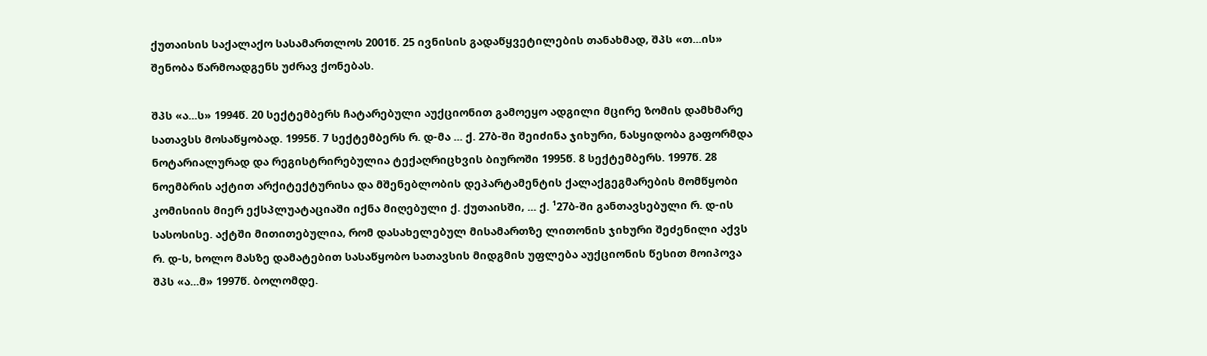ქუთაისის საქალაქო სასამართლოს 2001წ. 25 ივნისის გადაწყვეტილების თანახმად, შპს «თ...ის» შენობა წარმოადგენს უძრავ ქონებას.

შპს «ა...ს» 1994წ. 20 სექტემბერს ჩატარებული აუქციონით გამოეყო ადგილი მცირე ზომის დამხმარე სათავსს მოსაწყობად. 1995წ. 7 სექტემბერს რ. დ-მა ... ქ. 27ბ-ში შეიძინა ჯიხური, ნასყიდობა გაფორმდა ნოტარიალურად და რეგისტრირებულია ტექაღრიცხვის ბიუროში 1995წ. 8 სექტემბერს. 1997წ. 28 ნოემბრის აქტით არქიტექტურისა და მშენებლობის დეპარტამენტის ქალაქგეგმარების მომწყობი კომისიის მიერ ექსპლუატაციაში იქნა მიღებული ქ. ქუთაისში, ... ქ. ¹27ბ-ში განთავსებული რ. დ-ის სასოსისე. აქტში მითითებულია, რომ დასახელებულ მისამართზე ლითონის ჯიხური შეძენილი აქვს რ. დ-ს, ხოლო მასზე დამატებით სასაწყობო სათავსის მიდგმის უფლება აუქციონის წესით მოიპოვა შპს «ა...მ» 1997წ. ბოლომდე.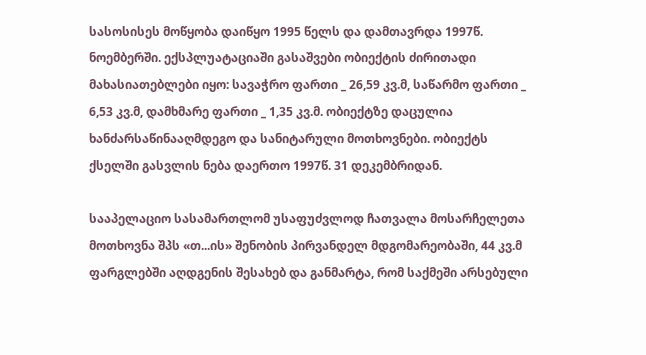სასოსისეს მოწყობა დაიწყო 1995 წელს და დამთავრდა 1997წ. ნოემბერში. ექსპლუატაციაში გასაშვები ობიექტის ძირითადი მახასიათებლები იყო: სავაჭრო ფართი _ 26,59 კვ.მ, საწარმო ფართი _ 6,53 კვ.მ, დამხმარე ფართი _ 1,35 კვ.მ. ობიექტზე დაცულია ხანძარსაწინააღმდეგო და სანიტარული მოთხოვნები. ობიექტს ქსელში გასვლის ნება დაერთო 1997წ. 31 დეკემბრიდან.

სააპელაციო სასამართლომ უსაფუძვლოდ ჩათვალა მოსარჩელეთა მოთხოვნა შპს «თ...ის» შენობის პირვანდელ მდგომარეობაში, 44 კვ.მ ფარგლებში აღდგენის შესახებ და განმარტა, რომ საქმეში არსებული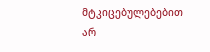მტკიცებულებებით არ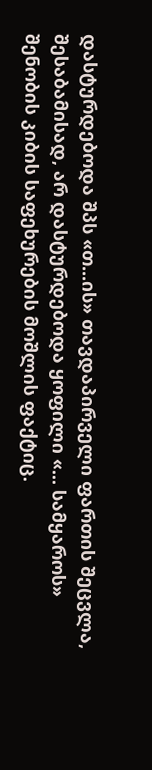დასტურდებოდა შპს «თ...ის» თავდაპირველი ფართის შეცვლა, შესაბამისად, არ დასტურდებოდა ყოფილი «... სამყაროს» შენობის კიბის საფეხურების მოშლის ფაქტიც.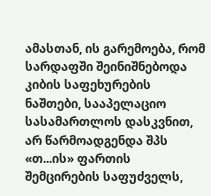ამასთან, ის გარემოება, რომ სარდაფში შეინიშნებოდა კიბის საფეხურების ნაშთები, სააპელაციო სასამართლოს დასკვნით, არ წარმოადგენდა შპს «თ...ის» ფართის შემცირების საფუძველს,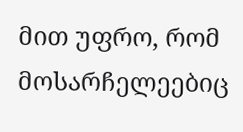მით უფრო, რომ მოსარჩელეებიც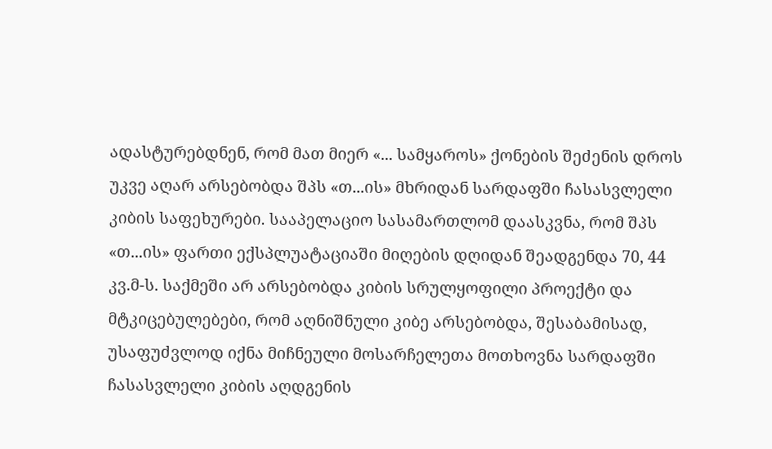ადასტურებდნენ, რომ მათ მიერ «... სამყაროს» ქონების შეძენის დროს უკვე აღარ არსებობდა შპს «თ...ის» მხრიდან სარდაფში ჩასასვლელი კიბის საფეხურები. სააპელაციო სასამართლომ დაასკვნა, რომ შპს «თ...ის» ფართი ექსპლუატაციაში მიღების დღიდან შეადგენდა 70, 44 კვ.მ-ს. საქმეში არ არსებობდა კიბის სრულყოფილი პროექტი და მტკიცებულებები, რომ აღნიშნული კიბე არსებობდა, შესაბამისად, უსაფუძვლოდ იქნა მიჩნეული მოსარჩელეთა მოთხოვნა სარდაფში ჩასასვლელი კიბის აღდგენის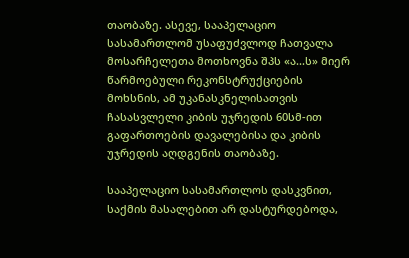თაობაზე. ასევე, სააპელაციო სასამართლომ უსაფუძვლოდ ჩათვალა მოსარჩელეთა მოთხოვნა შპს «ა...ს» მიერ წარმოებული რეკონსტრუქციების მოხსნის, ამ უკანასკნელისათვის ჩასასვლელი კიბის უჯრედის 60სმ-ით გაფართოების დავალებისა და კიბის უჯრედის აღდგენის თაობაზე.

სააპელაციო სასამართლოს დასკვნით, საქმის მასალებით არ დასტურდებოდა,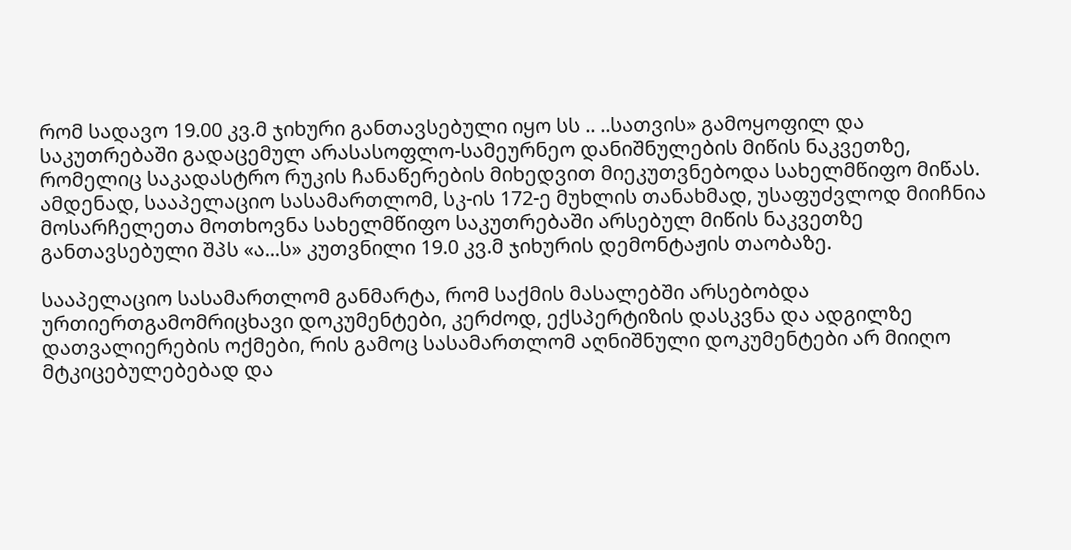რომ სადავო 19.00 კვ.მ ჯიხური განთავსებული იყო სს .. ..სათვის» გამოყოფილ და საკუთრებაში გადაცემულ არასასოფლო-სამეურნეო დანიშნულების მიწის ნაკვეთზე, რომელიც საკადასტრო რუკის ჩანაწერების მიხედვით მიეკუთვნებოდა სახელმწიფო მიწას. ამდენად, სააპელაციო სასამართლომ, სკ-ის 172-ე მუხლის თანახმად, უსაფუძვლოდ მიიჩნია მოსარჩელეთა მოთხოვნა სახელმწიფო საკუთრებაში არსებულ მიწის ნაკვეთზე განთავსებული შპს «ა...ს» კუთვნილი 19.0 კვ.მ ჯიხურის დემონტაჟის თაობაზე.

სააპელაციო სასამართლომ განმარტა, რომ საქმის მასალებში არსებობდა ურთიერთგამომრიცხავი დოკუმენტები, კერძოდ, ექსპერტიზის დასკვნა და ადგილზე დათვალიერების ოქმები, რის გამოც სასამართლომ აღნიშნული დოკუმენტები არ მიიღო მტკიცებულებებად და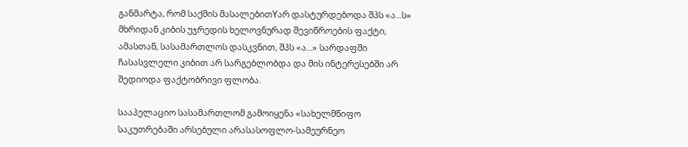განმარტა, რომ საქმის მასალებითYარ დასტურდებოდა შპს «ა...ს» მხრიდან კიბის უჯრედის ხელოვნურად შევიწროების ფაქტი, ამასთან, სასამართლოს დასკვნით, შპს «ა...» სარდაფში ჩასასვლელი კიბით არ სარგებლობდა და მის ინტერესებში არ შედიოდა ფაქტობრივი ფლობა.

სააპელაციო სასამართლომ გამოიყენა «სახელმწიფო საკუთრებაში არსებული არასასოფლო-სამეურნეო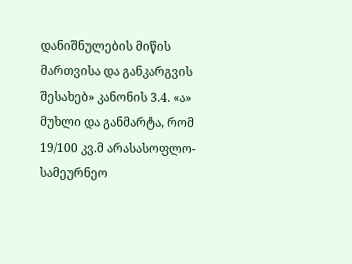დანიშნულების მიწის მართვისა და განკარგვის შესახებ» კანონის 3.4. «ა» მუხლი და განმარტა, რომ 19/100 კვ.მ არასასოფლო-სამეურნეო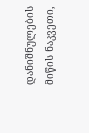დანიშნულების მიწის ნაკვეთი,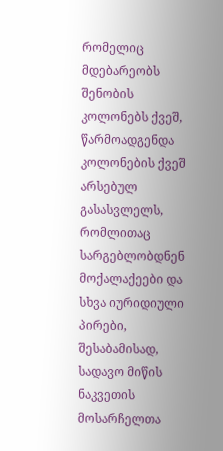რომელიც მდებარეობს შენობის კოლონებს ქვეშ, წარმოადგენდა კოლონების ქვეშ არსებულ გასასვლელს, რომლითაც სარგებლობდნენ მოქალაქეები და სხვა იურიდიული პირები, შესაბამისად, სადავო მიწის ნაკვეთის მოსარჩელთა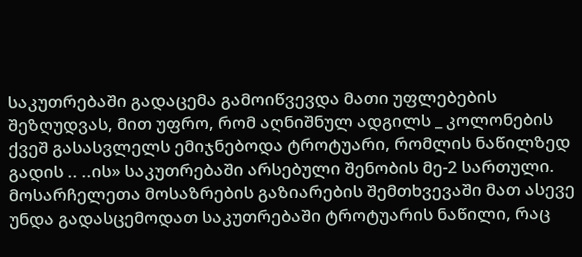საკუთრებაში გადაცემა გამოიწვევდა მათი უფლებების შეზღუდვას, მით უფრო, რომ აღნიშნულ ადგილს _ კოლონების ქვეშ გასასვლელს ემიჯნებოდა ტროტუარი, რომლის ნაწილზედ გადის .. ..ის» საკუთრებაში არსებული შენობის მე-2 სართული. მოსარჩელეთა მოსაზრების გაზიარების შემთხვევაში მათ ასევე უნდა გადასცემოდათ საკუთრებაში ტროტუარის ნაწილი, რაც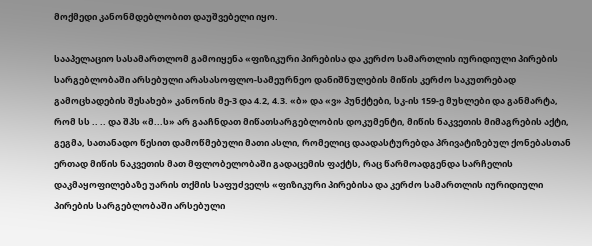მოქმედი კანონმდებლობით დაუშვებელი იყო.

სააპელაციო სასამართლომ გამოიყენა «ფიზიკური პირებისა და კერძო სამართლის იურიდიული პირების სარგებლობაში არსებული არასასოფლო-სამეურნეო დანიშნულების მიწის კერძო საკუთრებად გამოცხადების შესახებ» კანონის მე-3 და 4.2, 4.3. «ბ» და «ვ» პუნქტები, სკ-ის 159-ე მუხლები და განმარტა, რომ სს .. .. და შპს «მ...ს» არ გააჩნდათ მიწათსარგებლობის დოკუმენტი, მიწის ნაკვეთის მიმაგრების აქტი, გეგმა, სათანადო წესით დამოწმებული მათი ასლი, რომელიც დაადასტურებდა პრივატიზებულ ქონებასთან ერთად მიწის ნაკვეთის მათ მფლობელობაში გადაცემის ფაქტს, რაც წარმოადგენდა სარჩელის დაკმაყოფილებაზე უარის თქმის საფუძველს «ფიზიკური პირებისა და კერძო სამართლის იურიდიული პირების სარგებლობაში არსებული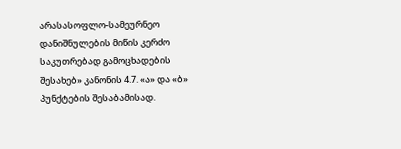არასასოფლო-სამეურნეო დანიშნულების მიწის კერძო საკუთრებად გამოცხადების შესახებ» კანონის 4.7. «ა» და «ბ» პუნქტების შესაბამისად.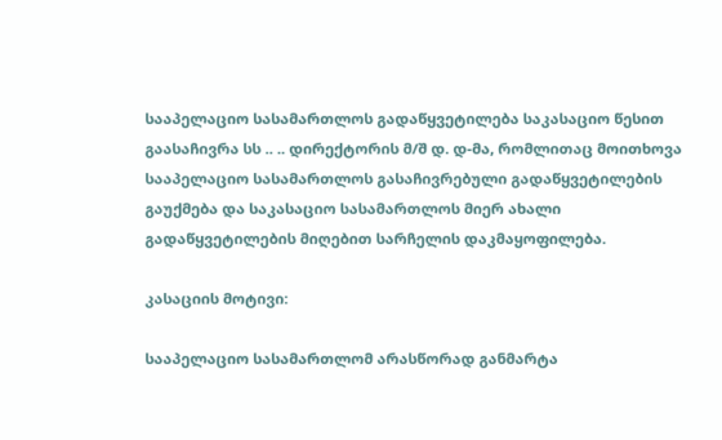სააპელაციო სასამართლოს გადაწყვეტილება საკასაციო წესით გაასაჩივრა სს .. .. დირექტორის მ/შ დ. დ-მა, რომლითაც მოითხოვა სააპელაციო სასამართლოს გასაჩივრებული გადაწყვეტილების გაუქმება და საკასაციო სასამართლოს მიერ ახალი გადაწყვეტილების მიღებით სარჩელის დაკმაყოფილება.

კასაციის მოტივი:

სააპელაციო სასამართლომ არასწორად განმარტა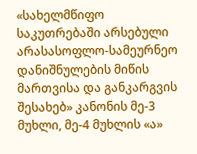«სახელმწიფო საკუთრებაში არსებული არასასოფლო-სამეურნეო დანიშნულების მიწის მართვისა და განკარგვის შესახებ» კანონის მე-3 მუხლი, მე-4 მუხლის «ა»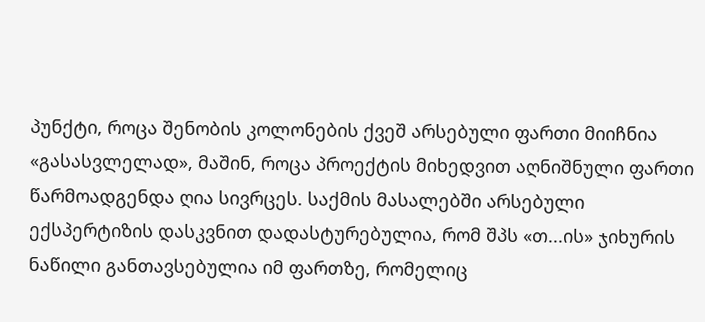პუნქტი, როცა შენობის კოლონების ქვეშ არსებული ფართი მიიჩნია «გასასვლელად», მაშინ, როცა პროექტის მიხედვით აღნიშნული ფართი წარმოადგენდა ღია სივრცეს. საქმის მასალებში არსებული ექსპერტიზის დასკვნით დადასტურებულია, რომ შპს «თ...ის» ჯიხურის ნაწილი განთავსებულია იმ ფართზე, რომელიც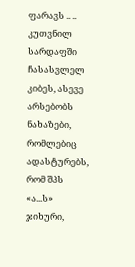ფარავს .. .. კუთვნილ სარდაფში ჩასასვლელ კიბეს, ასევე არსებობს ნახაზები, რომლებიც ადასტურებს, რომ შპს «ა...ს» ჯიხური,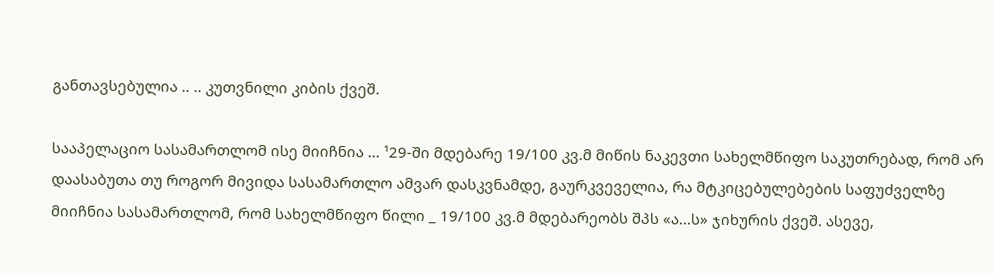განთავსებულია .. .. კუთვნილი კიბის ქვეშ.

სააპელაციო სასამართლომ ისე მიიჩნია ... ¹29-ში მდებარე 19/100 კვ.მ მიწის ნაკევთი სახელმწიფო საკუთრებად, რომ არ დაასაბუთა თუ როგორ მივიდა სასამართლო ამვარ დასკვნამდე, გაურკვეველია, რა მტკიცებულებების საფუძველზე მიიჩნია სასამართლომ, რომ სახელმწიფო წილი _ 19/100 კვ.მ მდებარეობს შპს «ა...ს» ჯიხურის ქვეშ. ასევე,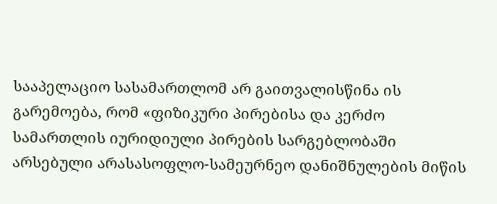სააპელაციო სასამართლომ არ გაითვალისწინა ის გარემოება, რომ «ფიზიკური პირებისა და კერძო სამართლის იურიდიული პირების სარგებლობაში არსებული არასასოფლო-სამეურნეო დანიშნულების მიწის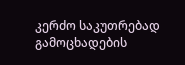კერძო საკუთრებად გამოცხადების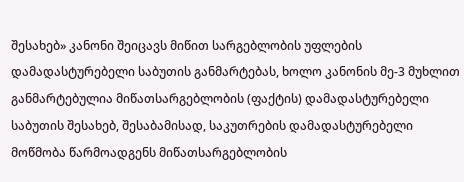შესახებ» კანონი შეიცავს მიწით სარგებლობის უფლების დამადასტურებელი საბუთის განმარტებას, ხოლო კანონის მე-3 მუხლით განმარტებულია მიწათსარგებლობის (ფაქტის) დამადასტურებელი საბუთის შესახებ, შესაბამისად, საკუთრების დამადასტურებელი მოწმობა წარმოადგენს მიწათსარგებლობის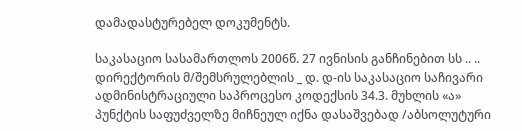დამადასტურებელ დოკუმენტს.

საკასაციო სასამართლოს 2006წ. 27 ივნისის განჩინებით სს .. .. დირექტორის მ/შემსრულებლის _ დ. დ-ის საკასაციო საჩივარი ადმინისტრაციული საპროცესო კოდექსის 34.3. მუხლის «ა» პუნქტის საფუძველზე მიჩნეულ იქნა დასაშვებად /აბსოლუტური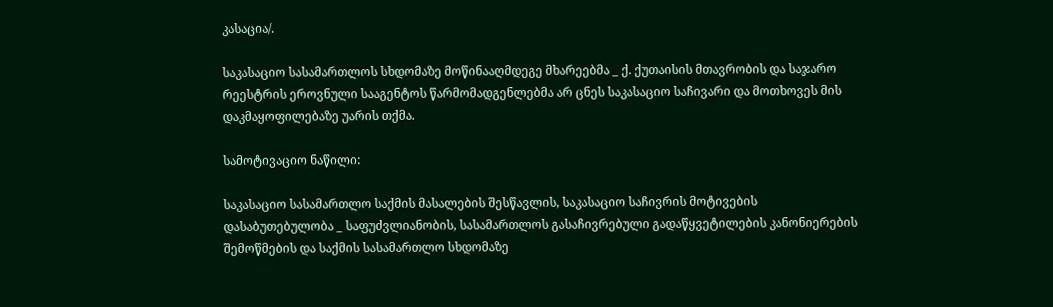კასაცია/.

საკასაციო სასამართლოს სხდომაზე მოწინააღმდეგე მხარეებმა _ ქ. ქუთაისის მთავრობის და საჯარო რეესტრის ეროვნული სააგენტოს წარმომადგენლებმა არ ცნეს საკასაციო საჩივარი და მოთხოვეს მის დაკმაყოფილებაზე უარის თქმა.

სამოტივაციო ნაწილი:

საკასაციო სასამართლო საქმის მასალების შესწავლის, საკასაციო საჩივრის მოტივების დასაბუთებულობა _ საფუძვლიანობის, სასამართლოს გასაჩივრებული გადაწყვეტილების კანონიერების შემოწმების და საქმის სასამართლო სხდომაზე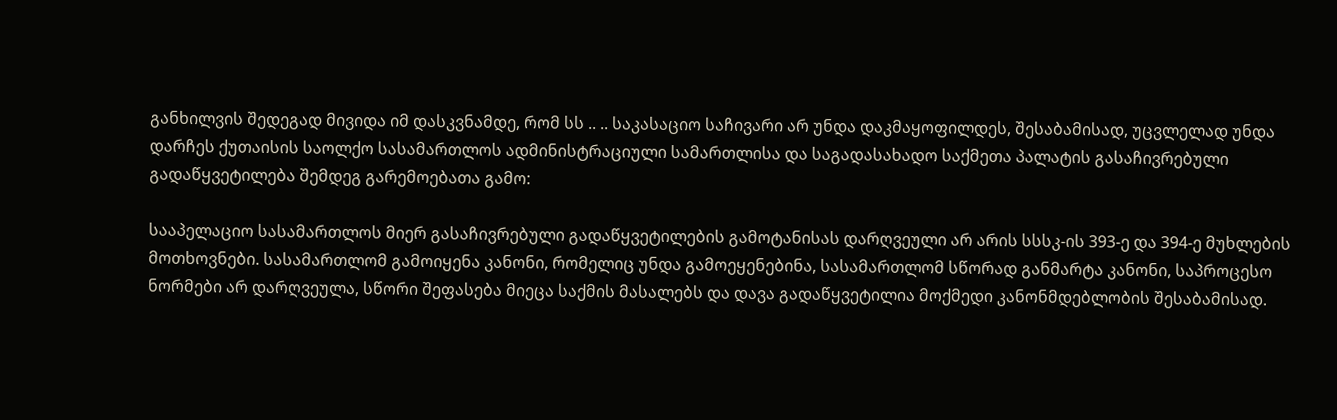განხილვის შედეგად მივიდა იმ დასკვნამდე, რომ სს .. .. საკასაციო საჩივარი არ უნდა დაკმაყოფილდეს, შესაბამისად, უცვლელად უნდა დარჩეს ქუთაისის საოლქო სასამართლოს ადმინისტრაციული სამართლისა და საგადასახადო საქმეთა პალატის გასაჩივრებული გადაწყვეტილება შემდეგ გარემოებათა გამო:

სააპელაციო სასამართლოს მიერ გასაჩივრებული გადაწყვეტილების გამოტანისას დარღვეული არ არის სსსკ-ის 393-ე და 394-ე მუხლების მოთხოვნები. სასამართლომ გამოიყენა კანონი, რომელიც უნდა გამოეყენებინა, სასამართლომ სწორად განმარტა კანონი, საპროცესო ნორმები არ დარღვეულა, სწორი შეფასება მიეცა საქმის მასალებს და დავა გადაწყვეტილია მოქმედი კანონმდებლობის შესაბამისად.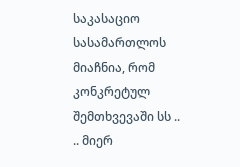საკასაციო სასამართლოს მიაჩნია, რომ კონკრეტულ შემთხვევაში სს .. .. მიერ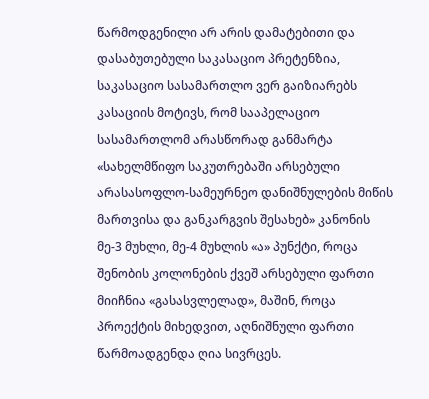წარმოდგენილი არ არის დამატებითი და დასაბუთებული საკასაციო პრეტენზია, საკასაციო სასამართლო ვერ გაიზიარებს კასაციის მოტივს, რომ სააპელაციო სასამართლომ არასწორად განმარტა «სახელმწიფო საკუთრებაში არსებული არასასოფლო-სამეურნეო დანიშნულების მიწის მართვისა და განკარგვის შესახებ» კანონის მე-3 მუხლი, მე-4 მუხლის «ა» პუნქტი, როცა შენობის კოლონების ქვეშ არსებული ფართი მიიჩნია «გასასვლელად», მაშინ, როცა პროექტის მიხედვით, აღნიშნული ფართი წარმოადგენდა ღია სივრცეს.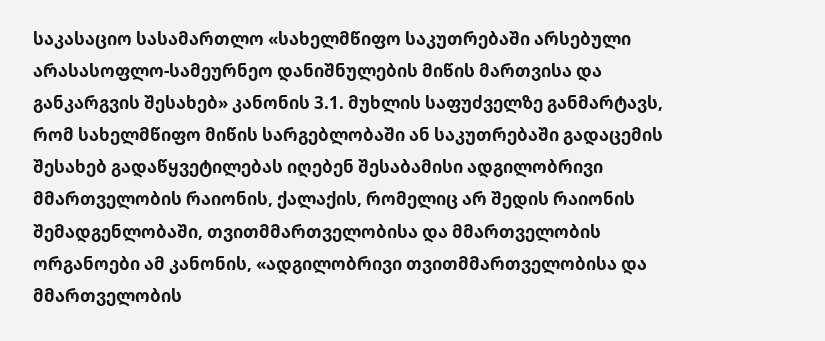საკასაციო სასამართლო «სახელმწიფო საკუთრებაში არსებული არასასოფლო-სამეურნეო დანიშნულების მიწის მართვისა და განკარგვის შესახებ» კანონის 3.1. მუხლის საფუძველზე განმარტავს, რომ სახელმწიფო მიწის სარგებლობაში ან საკუთრებაში გადაცემის შესახებ გადაწყვეტილებას იღებენ შესაბამისი ადგილობრივი მმართველობის რაიონის, ქალაქის, რომელიც არ შედის რაიონის შემადგენლობაში, თვითმმართველობისა და მმართველობის ორგანოები ამ კანონის, «ადგილობრივი თვითმმართველობისა და მმართველობის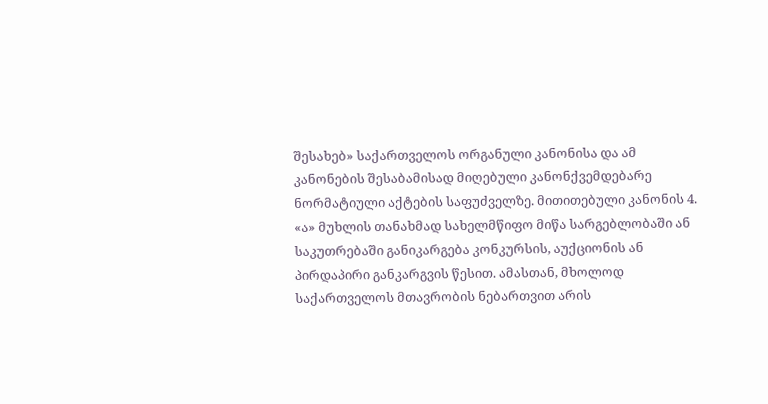შესახებ» საქართველოს ორგანული კანონისა და ამ კანონების შესაბამისად მიღებული კანონქვემდებარე ნორმატიული აქტების საფუძველზე. მითითებული კანონის 4. «ა» მუხლის თანახმად სახელმწიფო მიწა სარგებლობაში ან საკუთრებაში განიკარგება კონკურსის, აუქციონის ან პირდაპირი განკარგვის წესით. ამასთან, მხოლოდ საქართველოს მთავრობის ნებართვით არის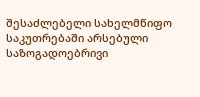შესაძლებელი სახელმწიფო საკუთრებაში არსებული საზოგადოებრივი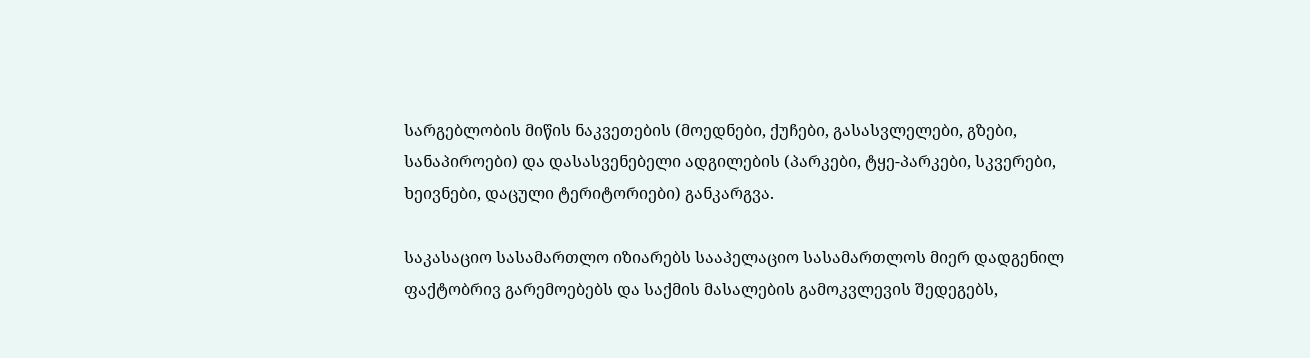სარგებლობის მიწის ნაკვეთების (მოედნები, ქუჩები, გასასვლელები, გზები, სანაპიროები) და დასასვენებელი ადგილების (პარკები, ტყე-პარკები, სკვერები, ხეივნები, დაცული ტერიტორიები) განკარგვა.

საკასაციო სასამართლო იზიარებს სააპელაციო სასამართლოს მიერ დადგენილ ფაქტობრივ გარემოებებს და საქმის მასალების გამოკვლევის შედეგებს,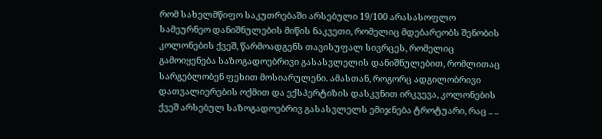რომ სახელმწიფო საკუთრებაში არსებული 19/100 არასასოფლო სამეურნეო დანიშნულების მიწის ნაკვეთი, რომელიც მდებარეობს შენობის კოლონების ქვეშ, წარმოადგენს თავისუფალ სივრცეს, რომელიც გამოიყენება საზოგადოებრივი გასასვლელის დანიშნულებით, რომლითაც სარგებლობენ ფეხით მოსიარულენი. ამასთან, როგორც ადგილობრივი დათვალიერების ოქმით და ექსპერტიზის დასკვნით ირკვევა, კოლონების ქვეშ არსებულ საზოგადოებრივ გასასვლელს ემიჯნება ტროტუარი, რაც .. ..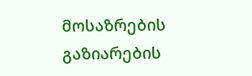მოსაზრების გაზიარების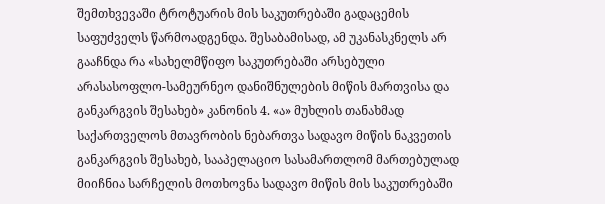შემთხვევაში ტროტუარის მის საკუთრებაში გადაცემის საფუძველს წარმოადგენდა. შესაბამისად, ამ უკანასკნელს არ გააჩნდა რა «სახელმწიფო საკუთრებაში არსებული არასასოფლო-სამეურნეო დანიშნულების მიწის მართვისა და განკარგვის შესახებ» კანონის 4. «ა» მუხლის თანახმად საქართველოს მთავრობის ნებართვა სადავო მიწის ნაკვეთის განკარგვის შესახებ, სააპელაციო სასამართლომ მართებულად მიიჩნია სარჩელის მოთხოვნა სადავო მიწის მის საკუთრებაში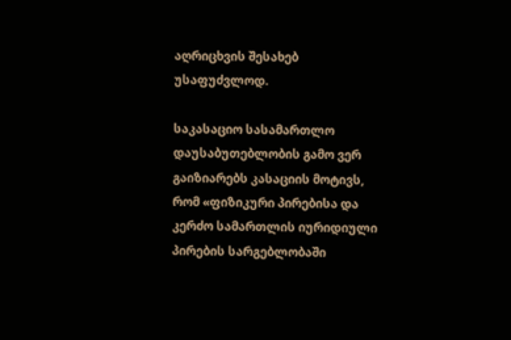აღრიცხვის შესახებ უსაფუძვლოდ.

საკასაციო სასამართლო დაუსაბუთებლობის გამო ვერ გაიზიარებს კასაციის მოტივს, რომ «ფიზიკური პირებისა და კერძო სამართლის იურიდიული პირების სარგებლობაში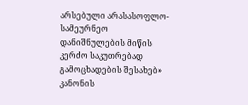არსებული არასასოფლო-სამეურნეო დანიშნულების მიწის კერძო საკუთრებად გამოცხადების შესახებ» კანონის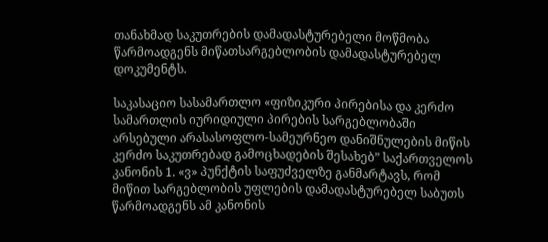თანახმად საკუთრების დამადასტურებელი მოწმობა წარმოადგენს მიწათსარგებლობის დამადასტურებელ დოკუმენტს.

საკასაციო სასამართლო «ფიზიკური პირებისა და კერძო სამართლის იურიდიული პირების სარგებლობაში არსებული არასასოფლო-სამეურნეო დანიშნულების მიწის კერძო საკუთრებად გამოცხადების შესახებ” საქართველოს კანონის 1. «ვ» პუნქტის საფუძველზე განმარტავს, რომ მიწით სარგებლობის უფლების დამადასტურებელ საბუთს წარმოადგენს ამ კანონის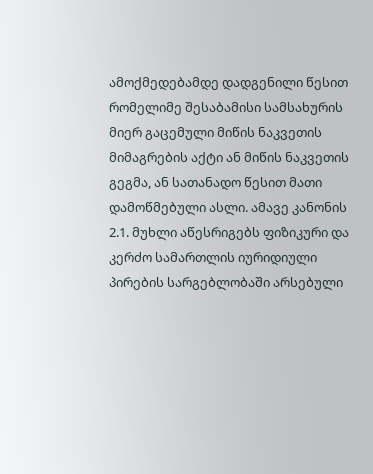ამოქმედებამდე დადგენილი წესით რომელიმე შესაბამისი სამსახურის მიერ გაცემული მიწის ნაკვეთის მიმაგრების აქტი ან მიწის ნაკვეთის გეგმა, ან სათანადო წესით მათი დამოწმებული ასლი. ამავე კანონის 2.1. მუხლი აწესრიგებს ფიზიკური და კერძო სამართლის იურიდიული პირების სარგებლობაში არსებული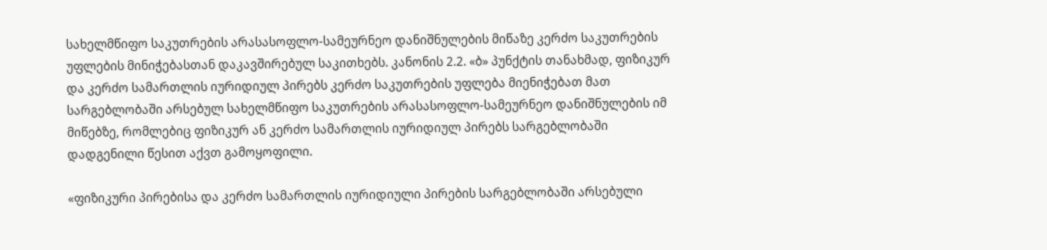სახელმწიფო საკუთრების არასასოფლო-სამეურნეო დანიშნულების მიწაზე კერძო საკუთრების უფლების მინიჭებასთან დაკავშირებულ საკითხებს. კანონის 2.2. «ბ» პუნქტის თანახმად, ფიზიკურ და კერძო სამართლის იურიდიულ პირებს კერძო საკუთრების უფლება მიენიჭებათ მათ სარგებლობაში არსებულ სახელმწიფო საკუთრების არასასოფლო-სამეურნეო დანიშნულების იმ მიწებზე, რომლებიც ფიზიკურ ან კერძო სამართლის იურიდიულ პირებს სარგებლობაში დადგენილი წესით აქვთ გამოყოფილი.

«ფიზიკური პირებისა და კერძო სამართლის იურიდიული პირების სარგებლობაში არსებული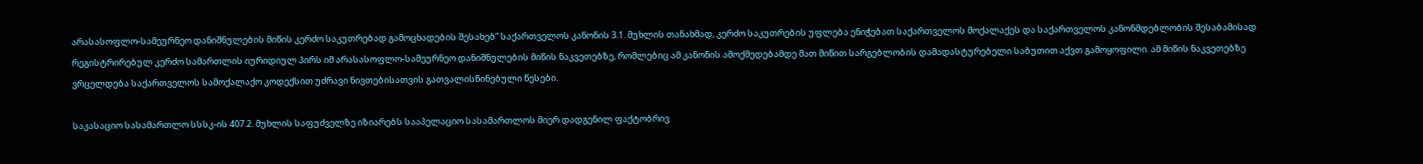არასასოფლო-სამეურნეო დანიშნულების მიწის კერძო საკუთრებად გამოცხადების შესახებ” საქართველოს კანონის 3.1. მუხლის თანახმად, კერძო საკუთრების უფლება ენიჭებათ საქართველოს მოქალაქეს და საქართველოს კანონმდებლობის შესაბამისად რეგისტრირებულ კერძო სამართლის იურიდიულ პირს იმ არასასოფლო-სამეურნეო დანიშნულების მიწის ნაკვეთებზე, რომლებიც ამ კანონის ამოქმედებამდე მათ მიწით სარგებლობის დამადასტურებელი საბუთით აქვთ გამოყოფილი. ამ მიწის ნაკვეთებზე ვრცელდება საქართველოს სამოქალაქო კოდექსით უძრავი ნივთებისათვის გათვალისწინებული წესები.

საკასაციო სასამართლო სსსკ-ის 407.2. მუხლის საფუძველზე იზიარებს სააპელაციო სასამართლოს მიერ დადგენილ ფაქტობრივ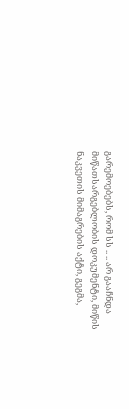გარემოებებს, რომ სს .. .. არ გააჩნდა მიწათსარგებლობის დოკუმენტი, მიწის ნაკვეთის მიმაგრების აქტი, გეგმა,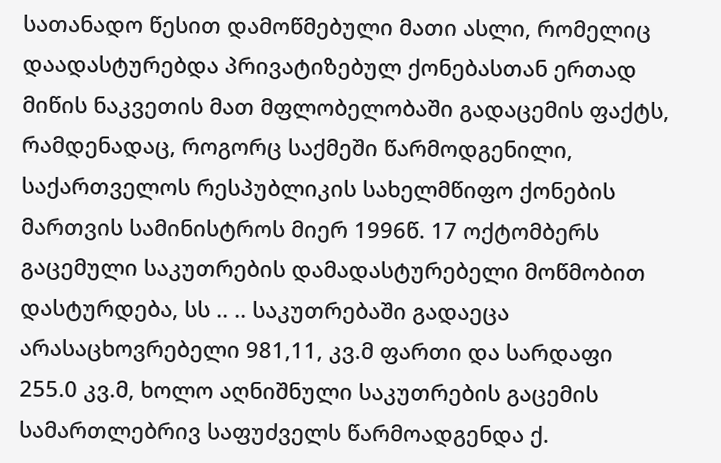სათანადო წესით დამოწმებული მათი ასლი, რომელიც დაადასტურებდა პრივატიზებულ ქონებასთან ერთად მიწის ნაკვეთის მათ მფლობელობაში გადაცემის ფაქტს, რამდენადაც, როგორც საქმეში წარმოდგენილი, საქართველოს რესპუბლიკის სახელმწიფო ქონების მართვის სამინისტროს მიერ 1996წ. 17 ოქტომბერს გაცემული საკუთრების დამადასტურებელი მოწმობით დასტურდება, სს .. .. საკუთრებაში გადაეცა არასაცხოვრებელი 981,11, კვ.მ ფართი და სარდაფი 255.0 კვ.მ, ხოლო აღნიშნული საკუთრების გაცემის სამართლებრივ საფუძველს წარმოადგენდა ქ.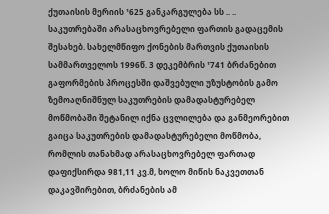ქუთაისის მერიის ¹625 განკარგულება სს .. .. საკუთრებაში არასაცხოვრებელი ფართის გადაცემის შესახებ. სახელმწიფო ქონების მართვის ქუთაისის სამმართველოს 1996წ. 3 დეკემბრის ¹741 ბრძანებით გაფორმების პროცესში დაშვებული უზუსტობის გამო ზემოაღნიშნულ საკუთრების დამადასტურებელ მოწმობაში შეტანილ იქნა ცვლილება და განმეორებით გაიცა საკუთრების დამადასტურებელი მოწმობა, რომლის თანახმად არასაცხოვრებელ ფართად დაფიქსირდა 981,11 კვ.მ, ხოლო მიწის ნაკვეთთან დაკავშირებით, ბრძანების ამ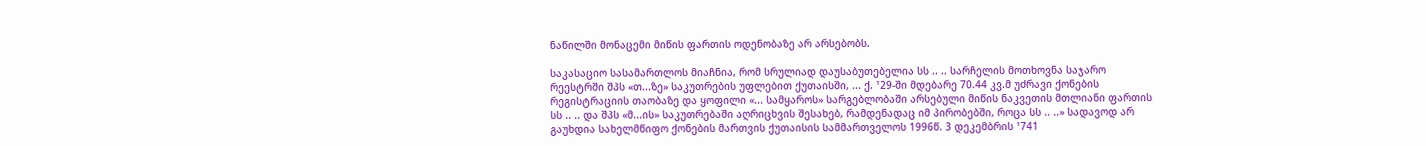ნაწილში მონაცემი მიწის ფართის ოდენობაზე არ არსებობს.

საკასაციო სასამართლოს მიაჩნია, რომ სრულიად დაუსაბუთებელია სს .. .. სარჩელის მოთხოვნა საჯარო რეესტრში შპს «თ...ზე» საკუთრების უფლებით ქუთაისში, ... ქ. ¹29-ში მდებარე 70.44 კვ.მ უძრავი ქონების რეგისტრაციის თაობაზე და ყოფილი «... სამყაროს» სარგებლობაში არსებული მიწის ნაკვეთის მთლიანი ფართის სს .. .. და შპს «მ...ის» საკუთრებაში აღრიცხვის შესახებ, რამდენადაც იმ პირობებში, როცა სს .. ..» სადავოდ არ გაუხდია სახელმწიფო ქონების მართვის ქუთაისის სამმართველოს 1996წ. 3 დეკემბრის ¹741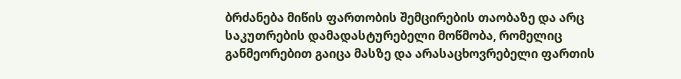ბრძანება მიწის ფართობის შემცირების თაობაზე და არც საკუთრების დამადასტურებელი მოწმობა, რომელიც განმეორებით გაიცა მასზე და არასაცხოვრებელი ფართის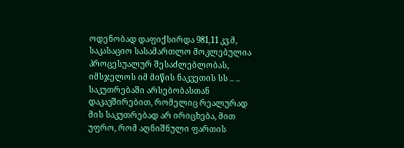ოდენობად დაფიქსირდა 981,11 კვ.მ, საკასაციო სასამართლო მოკლებულია პროცესუალურ შესაძლებლობას, იმსჯელოს იმ მიწის ნაკვეთის სს .. .. საკუთრებაში არსებობასთან დაკავშირებით, რომელიც რეალურად მის საკუთრებად არ ირიცხება, მით უფრო, რომ აღნიშნული ფართის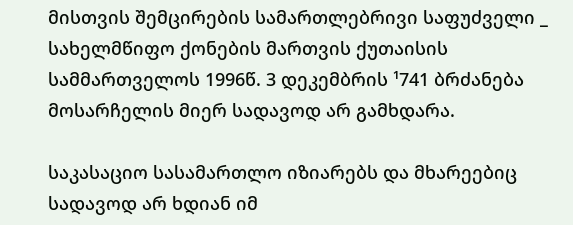მისთვის შემცირების სამართლებრივი საფუძველი _ სახელმწიფო ქონების მართვის ქუთაისის სამმართველოს 1996წ. 3 დეკემბრის ¹741 ბრძანება მოსარჩელის მიერ სადავოდ არ გამხდარა.

საკასაციო სასამართლო იზიარებს და მხარეებიც სადავოდ არ ხდიან იმ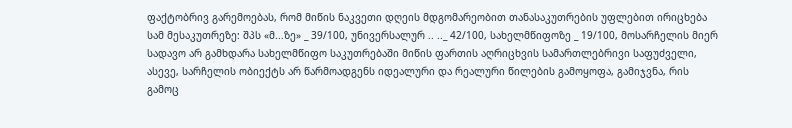ფაქტობრივ გარემოებას, რომ მიწის ნაკვეთი დღეის მდგომარეობით თანასაკუთრების უფლებით ირიცხება სამ მესაკუთრეზე: შპს «მ...ზე» _ 39/100, უნივერსალურ .. .._ 42/100, სახელმწიფოზე _ 19/100, მოსარჩელის მიერ სადავო არ გამხდარა სახელმწიფო საკუთრებაში მიწის ფართის აღრიცხვის სამართლებრივი საფუძველი, ასევე, სარჩელის ობიექტს არ წარმოადგენს იდეალური და რეალური წილების გამოყოფა, გამიჯვნა, რის გამოც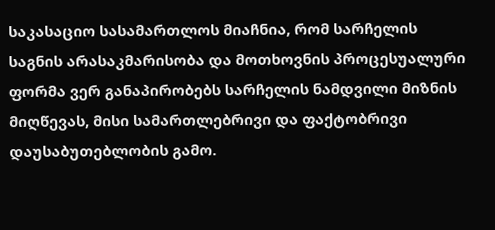საკასაციო სასამართლოს მიაჩნია, რომ სარჩელის საგნის არასაკმარისობა და მოთხოვნის პროცესუალური ფორმა ვერ განაპირობებს სარჩელის ნამდვილი მიზნის მიღწევას, მისი სამართლებრივი და ფაქტობრივი დაუსაბუთებლობის გამო.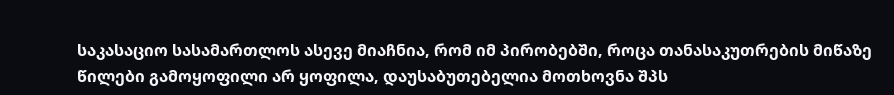საკასაციო სასამართლოს ასევე მიაჩნია, რომ იმ პირობებში, როცა თანასაკუთრების მიწაზე წილები გამოყოფილი არ ყოფილა, დაუსაბუთებელია მოთხოვნა შპს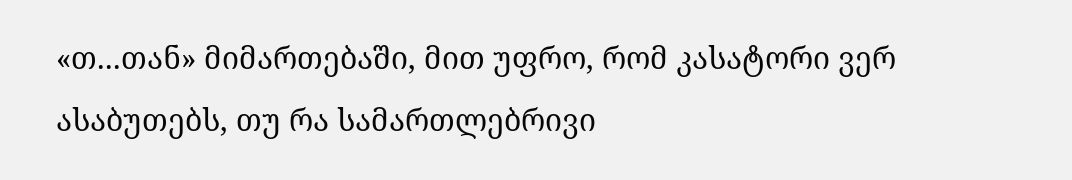«თ...თან» მიმართებაში, მით უფრო, რომ კასატორი ვერ ასაბუთებს‚ თუ რა სამართლებრივი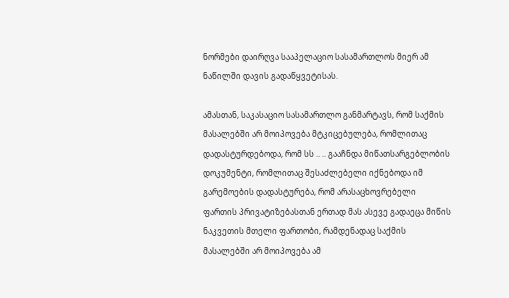ნორმები დაირღვა სააპელაციო სასამართლოს მიერ ამ ნაწილში დავის გადაწყვეტისას.

ამასთან, საკასაციო სასამართლო განმარტავს, რომ საქმის მასალებში არ მოიპოვება მტკიცებულება, რომლითაც დადასტურდებოდა, რომ სს .. .. გააჩნდა მიწათსარგებლობის დოკუმენტი, რომლითაც შესაძლებელი იქნებოდა იმ გარემოების დადასტურება, რომ არასაცხოვრებელი ფართის პრივატიზებასთან ერთად მას ასევე გადაეცა მიწის ნაკვეთის მთელი ფართობი, რამდენადაც საქმის მასალებში არ მოიპოვება ამ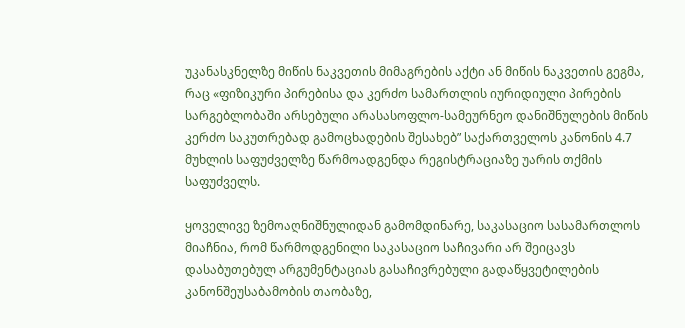უკანასკნელზე მიწის ნაკვეთის მიმაგრების აქტი ან მიწის ნაკვეთის გეგმა, რაც «ფიზიკური პირებისა და კერძო სამართლის იურიდიული პირების სარგებლობაში არსებული არასასოფლო-სამეურნეო დანიშნულების მიწის კერძო საკუთრებად გამოცხადების შესახებ” საქართველოს კანონის 4.7 მუხლის საფუძველზე წარმოადგენდა რეგისტრაციაზე უარის თქმის საფუძველს.

ყოველივე ზემოაღნიშნულიდან გამომდინარე, საკასაციო სასამართლოს მიაჩნია, რომ წარმოდგენილი საკასაციო საჩივარი არ შეიცავს დასაბუთებულ არგუმენტაციას გასაჩივრებული გადაწყვეტილების კანონშეუსაბამობის თაობაზე,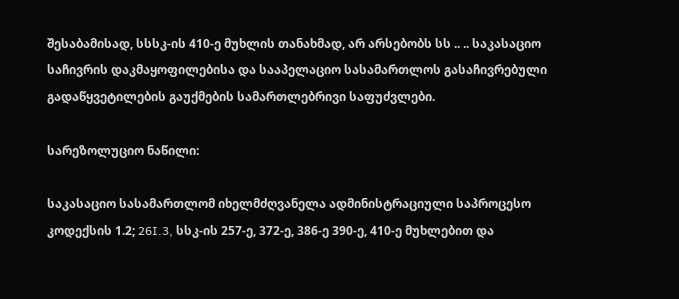შესაბამისად, სსსკ-ის 410-ე მუხლის თანახმად, არ არსებობს სს .. .. საკასაციო საჩივრის დაკმაყოფილებისა და სააპელაციო სასამართლოს გასაჩივრებული გადაწყვეტილების გაუქმების სამართლებრივი საფუძვლები.

სარეზოლუციო ნაწილი:

საკასაციო სასამართლომ იხელმძღვანელა ადმინისტრაციული საპროცესო კოდექსის 1.2; 26I.3, სსკ-ის 257-ე, 372-ე, 386-ე 390-ე, 410-ე მუხლებით და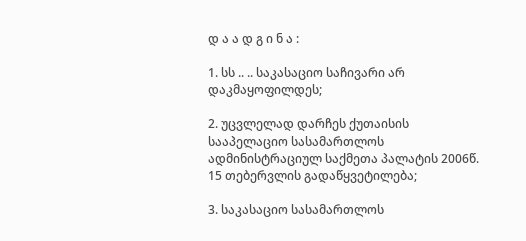დ ა ა დ გ ი ნ ა :

1. სს .. .. საკასაციო საჩივარი არ დაკმაყოფილდეს;

2. უცვლელად დარჩეს ქუთაისის სააპელაციო სასამართლოს ადმინისტრაციულ საქმეთა პალატის 2006წ. 15 თებერვლის გადაწყვეტილება;

3. საკასაციო სასამართლოს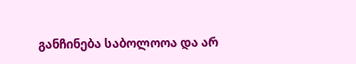განჩინება საბოლოოა და არ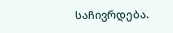საჩივრდება.